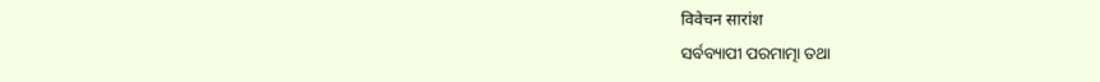विवेचन सारांश
ସର୍ବବ୍ୟାପୀ ପରମାତ୍ମା ତଥା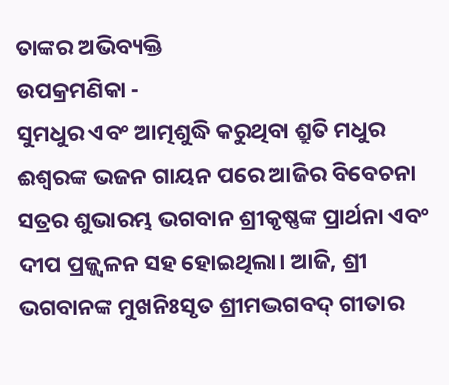ତାଙ୍କର ଅଭିବ୍ୟକ୍ତି
ଉପକ୍ରମଣିକା -
ସୁମଧୁର ଏବଂ ଆତ୍ମଶୁଦ୍ଧି କରୁଥିବା ଶ୍ରୁତି ମଧୁର ଈଶ୍ଵରଙ୍କ ଭଜନ ଗାୟନ ପରେ ଆଜିର ବିବେଚନା ସତ୍ରର ଶୁଭାରମ୍ଭ ଭଗବାନ ଶ୍ରୀକୃଷ୍ଣଙ୍କ ପ୍ରାର୍ଥନା ଏବଂ ଦୀପ ପ୍ରଜ୍ଜ୍ୱଳନ ସହ ହୋଇଥିଲା। ଆଜି, ଶ୍ରୀ ଭଗବାନଙ୍କ ମୁଖନିଃସୃତ ଶ୍ରୀମଦ୍ଭଗବଦ୍ ଗୀତାର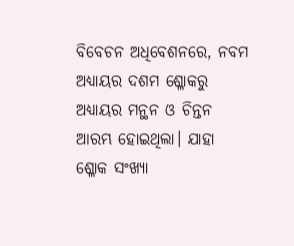ବିବେଚନ ଅଧିବେଶନରେ, ନବମ ଅଧ୍ୟାୟର ଦଶମ ଶ୍ଳୋକରୁ ଅଧ୍ୟାୟର ମନ୍ଥନ ଓ ଚିନ୍ତନ ଆରମ୍ଭ ହୋଇଥିଲା। ଯାହା ଶ୍ଳୋକ ସଂଖ୍ୟା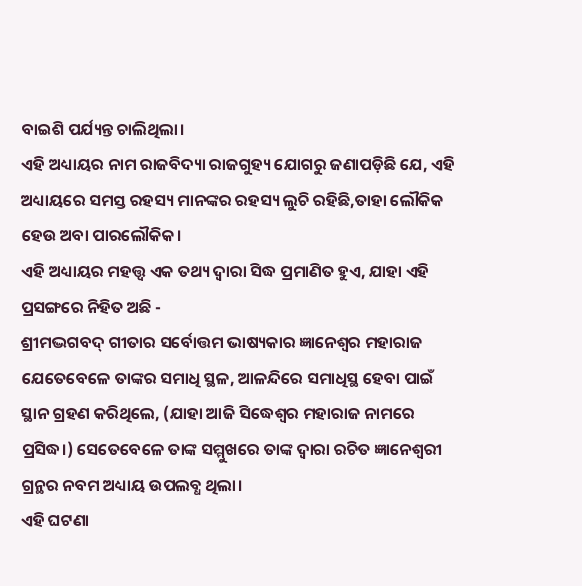ବାଇଶି ପର୍ଯ୍ୟନ୍ତ ଚାଲିଥିଲା।
ଏହି ଅଧ୍ୟାୟର ନାମ ରାଜବିଦ୍ୟା ରାଜଗୁହ୍ୟ ଯୋଗରୁ ଜଣାପଡ଼ିଛି ଯେ, ଏହି ଅଧ୍ୟାୟରେ ସମସ୍ତ ରହସ୍ୟ ମାନଙ୍କର ରହସ୍ୟ ଲୁଚି ରହିଛି,ତାହା ଲୌକିକ ହେଉ ଅବା ପାରଲୌକିକ।
ଏହି ଅଧ୍ୟାୟର ମହତ୍ତ୍ଵ ଏକ ତଥ୍ୟ ଦ୍ଵାରା ସିଦ୍ଧ ପ୍ରମାଣିତ ହୁଏ, ଯାହା ଏହି ପ୍ରସଙ୍ଗରେ ନିହିତ ଅଛି -
ଶ୍ରୀମଦ୍ଭଗବଦ୍ ଗୀତାର ସର୍ବୋତ୍ତମ ଭାଷ୍ୟକାର ଜ୍ଞାନେଶ୍ୱର ମହାରାଜ ଯେତେବେଳେ ତାଙ୍କର ସମାଧି ସ୍ଥଳ, ଆଳନ୍ଦିରେ ସମାଧିସ୍ଥ ହେବା ପାଇଁ ସ୍ଥାନ ଗ୍ରହଣ କରିଥିଲେ, (ଯାହା ଆଜି ସିଦ୍ଧେଶ୍ୱର ମହାରାଜ ନାମରେ ପ୍ରସିଦ୍ଧ।) ସେତେବେଳେ ତାଙ୍କ ସମ୍ମୁଖରେ ତାଙ୍କ ଦ୍ଵାରା ରଚିତ ଜ୍ଞାନେଶ୍ଵରୀ ଗ୍ରନ୍ଥର ନବମ ଅଧ୍ୟାୟ ଉପଲବ୍ଧ ଥିଲା।
ଏହି ଘଟଣା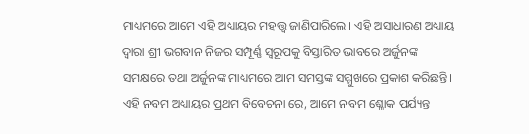ମାଧ୍ୟମରେ ଆମେ ଏହି ଅଧ୍ୟାୟର ମହତ୍ତ୍ଵ ଜାଣିପାରିଲେ। ଏହି ଅସାଧାରଣ ଅଧ୍ୟାୟ ଦ୍ଵାରା ଶ୍ରୀ ଭଗବାନ ନିଜର ସମ୍ପୂର୍ଣ୍ଣ ସ୍ଵରୂପକୁ ବିସ୍ତାରିତ ଭାବରେ ଅର୍ଜୁନଙ୍କ ସମକ୍ଷରେ ତଥା ଅର୍ଜୁନଙ୍କ ମାଧ୍ୟମରେ ଆମ ସମସ୍ତଙ୍କ ସମ୍ମୁଖରେ ପ୍ରକାଶ କରିଛନ୍ତି।
ଏହି ନବମ ଅଧ୍ୟାୟର ପ୍ରଥମ ବିବେଚନା ରେ, ଆମେ ନବମ ଶ୍ଳୋକ ପର୍ଯ୍ୟନ୍ତ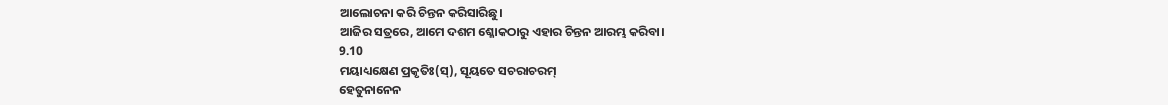ଆଲୋଚନା କରି ଚିନ୍ତନ କରିସାରିଛୁ।
ଆଜିର ସତ୍ରରେ, ଆମେ ଦଶମ ଶ୍ଳୋକଠାରୁ ଏହାର ଚିନ୍ତନ ଆରମ୍ଭ କରିବା।
9.10
ମୟାଧ୍ୟକ୍ଷେଣ ପ୍ରକୃତିଃ(ସ୍), ସୂୟତେ ସଚରାଚରମ୍
ହେତୁନାନେନ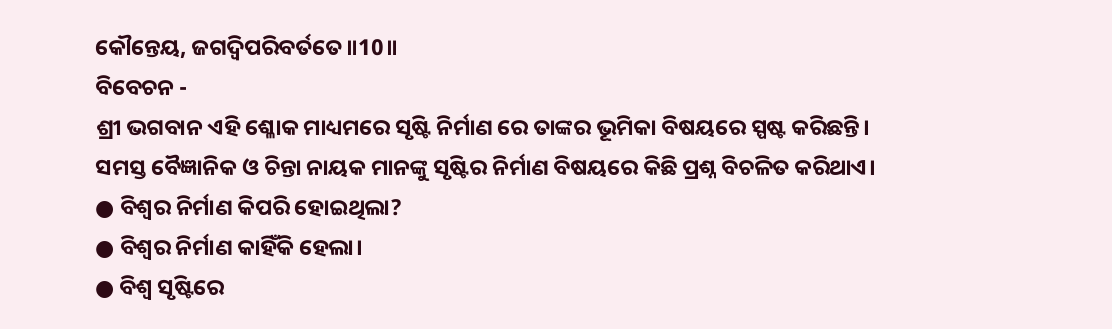କୌନ୍ତେୟ, ଜଗଦ୍ୱିପରିବର୍ତତେ॥10॥
ବିବେଚନ -
ଶ୍ରୀ ଭଗବାନ ଏହି ଶ୍ଳୋକ ମାଧ୍ୟମରେ ସୃଷ୍ଟି ନିର୍ମାଣ ରେ ତାଙ୍କର ଭୂମିକା ବିଷୟରେ ସ୍ପଷ୍ଟ କରିଛନ୍ତି।
ସମସ୍ତ ବୈଜ୍ଞାନିକ ଓ ଚିନ୍ତା ନାୟକ ମାନଙ୍କୁ ସୃଷ୍ଟିର ନିର୍ମାଣ ବିଷୟରେ କିଛି ପ୍ରଶ୍ନ ବିଚଳିତ କରିଥାଏ।
● ବିଶ୍ଵର ନିର୍ମାଣ କିପରି ହୋଇଥିଲା?
● ବିଶ୍ଵର ନିର୍ମାଣ କାହିଁକି ହେଲା।
● ବିଶ୍ଵ ସୃଷ୍ଟିରେ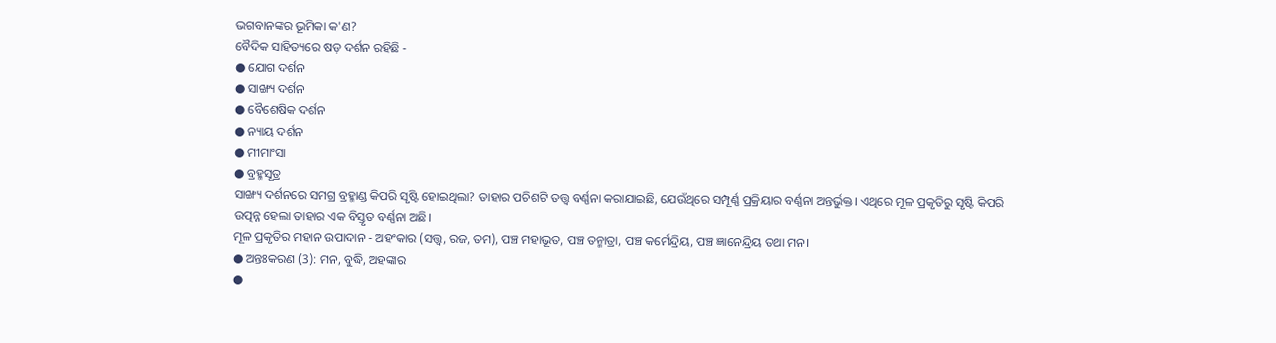ଭଗବାନଙ୍କର ଭୂମିକା କ'ଣ?
ବୈଦିକ ସାହିତ୍ୟରେ ଷଡ଼ ଦର୍ଶନ ରହିଛି -
● ଯୋଗ ଦର୍ଶନ
● ସାଙ୍ଖ୍ୟ ଦର୍ଶନ
● ବୈଶେଷିକ ଦର୍ଶନ
● ନ୍ୟାୟ ଦର୍ଶନ
● ମୀମାଂସା
● ବ୍ରହ୍ମସୂତ୍ର
ସାଙ୍ଖ୍ୟ ଦର୍ଶନରେ ସମଗ୍ର ବ୍ରହ୍ମାଣ୍ଡ କିପରି ସୃଷ୍ଟି ହୋଇଥିଲା? ତାହାର ପଚିଶଟି ତତ୍ତ୍ଵ ବର୍ଣ୍ଣନା କରାଯାଇଛି, ଯେଉଁଥିରେ ସମ୍ପୂର୍ଣ୍ଣ ପ୍ରକ୍ରିୟାର ବର୍ଣ୍ଣନା ଅନ୍ତର୍ଭୁକ୍ତ। ଏଥିରେ ମୂଳ ପ୍ରକୃତିରୁ ସୃଷ୍ଟି କିପରି ଉତ୍ପନ୍ନ ହେଲା ତାହାର ଏକ ବିସ୍ତୃତ ବର୍ଣ୍ଣନା ଅଛି।
ମୂଳ ପ୍ରକୃତିର ମହାନ ଉପାଦାନ - ଅହଂକାର (ସତ୍ତ୍ଵ, ରଜ, ତମ), ପଞ୍ଚ ମହାଭୂତ, ପଞ୍ଚ ତନ୍ମାତ୍ରା, ପଞ୍ଚ କର୍ମେନ୍ଦ୍ରିୟ, ପଞ୍ଚ ଜ୍ଞାନେନ୍ଦ୍ରିୟ ତଥା ମନ।
● ଅନ୍ତଃକରଣ (3): ମନ, ବୁଦ୍ଧି, ଅହଙ୍କାର
●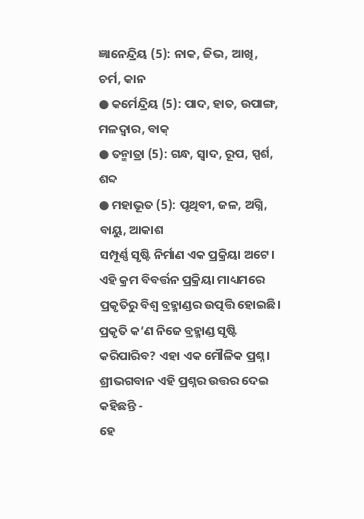ଜ୍ଞାନେନ୍ଦ୍ରିୟ (5): ନାକ, ଜିଭ, ଆଖି, ଚର୍ମ, କାନ
● କର୍ମେନ୍ଦ୍ରିୟ (5): ପାଦ, ହାତ, ଉପାଙ୍ଗ, ମଳଦ୍ୱାର, ବାକ୍
● ତନ୍ମାତ୍ରା (5): ଗନ୍ଧ, ସ୍ୱାଦ, ରୂପ, ସ୍ପର୍ଶ, ଶବ୍ଦ
● ମହାଭୂତ (5): ପୃଥିବୀ, ଜଳ, ଅଗ୍ନି, ବାୟୁ, ଆକାଶ
ସମ୍ପୂର୍ଣ୍ଣ ସୃଷ୍ଟି ନିର୍ମାଣ ଏକ ପ୍ରକ୍ରିୟା ଅଟେ। ଏହି କ୍ରମ ବିବର୍ତ୍ତନ ପ୍ରକ୍ରିୟା ମାଧ୍ୟମରେ ପ୍ରକୃତିରୁ ବିଶ୍ଵ ବ୍ରହ୍ମାଣ୍ଡର ଉତ୍ପତ୍ତି ହୋଇଛି।
ପ୍ରକୃତି କ’ଣ ନିଜେ ବ୍ରହ୍ମାଣ୍ଡ ସୃଷ୍ଟି କରିପାରିବ? ଏହା ଏକ ମୌଳିକ ପ୍ରଶ୍ନ।
ଶ୍ରୀଭଗବାନ ଏହି ପ୍ରଶ୍ନର ଉତ୍ତର ଦେଇ କହିଛନ୍ତି -
ହେ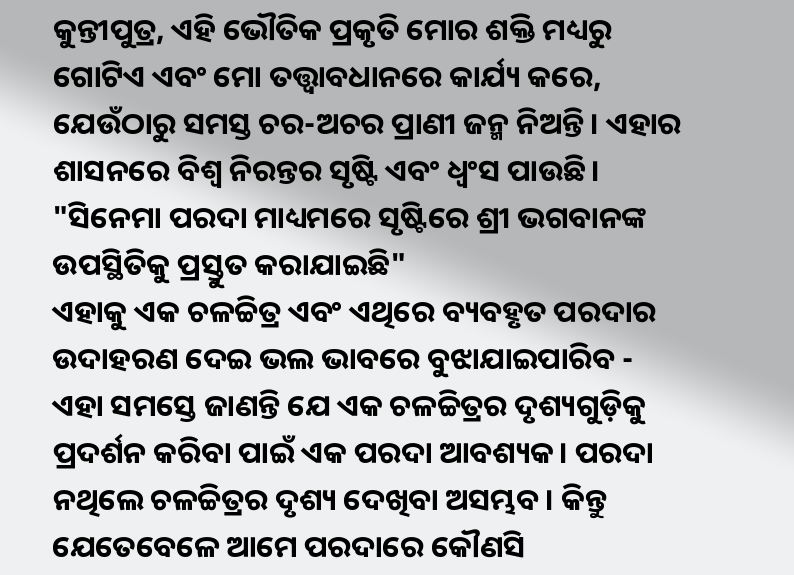କୁନ୍ତୀପୁତ୍ର, ଏହି ଭୌତିକ ପ୍ରକୃତି ମୋର ଶକ୍ତି ମଧ୍ୟରୁ ଗୋଟିଏ ଏବଂ ମୋ ତତ୍ତ୍ୱାବଧାନରେ କାର୍ଯ୍ୟ କରେ, ଯେଉଁଠାରୁ ସମସ୍ତ ଚର-ଅଚର ପ୍ରାଣୀ ଜନ୍ମ ନିଅନ୍ତି। ଏହାର ଶାସନରେ ବିଶ୍ୱ ନିରନ୍ତର ସୃଷ୍ଟି ଏବଂ ଧ୍ୱଂସ ପାଉଛି।
"ସିନେମା ପରଦା ମାଧ୍ୟମରେ ସୃଷ୍ଟିରେ ଶ୍ରୀ ଭଗବାନଙ୍କ ଉପସ୍ଥିତିକୁ ପ୍ରସ୍ତୁତ କରାଯାଇଛି"
ଏହାକୁ ଏକ ଚଳଚ୍ଚିତ୍ର ଏବଂ ଏଥିରେ ବ୍ୟବହୃତ ପରଦାର ଉଦାହରଣ ଦେଇ ଭଲ ଭାବରେ ବୁଝାଯାଇପାରିବ -
ଏହା ସମସ୍ତେ ଜାଣନ୍ତି ଯେ ଏକ ଚଳଚ୍ଚିତ୍ରର ଦୃଶ୍ୟଗୁଡ଼ିକୁ ପ୍ରଦର୍ଶନ କରିବା ପାଇଁ ଏକ ପରଦା ଆବଶ୍ୟକ। ପରଦା ନଥିଲେ ଚଳଚ୍ଚିତ୍ରର ଦୃଶ୍ୟ ଦେଖିବା ଅସମ୍ଭବ। କିନ୍ତୁ ଯେତେବେଳେ ଆମେ ପରଦାରେ କୌଣସି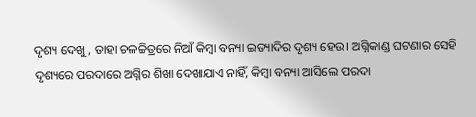ଦୃଶ୍ୟ ଦେଖୁ, ତାହା ଚଳଚ୍ଚିତ୍ରରେ ନିଆଁ କିମ୍ବା ବନ୍ୟା ଇତ୍ୟାଦିର ଦୃଶ୍ୟ ହେଉ। ଅଗ୍ନିକାଣ୍ଡ ଘଟଣାର ସେହି ଦୃଶ୍ୟରେ ପରଦାରେ ଅଗ୍ନିର ଶିଖା ଦେଖାଯାଏ ନାହିଁ, କିମ୍ବା ବନ୍ୟା ଆସିଲେ ପରଦା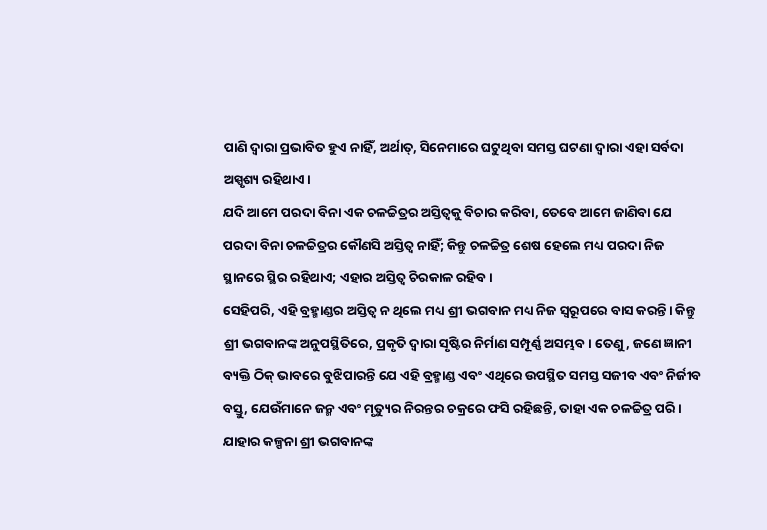ପାଣି ଦ୍ୱାରା ପ୍ରଭାବିତ ହୁଏ ନାହିଁ, ଅର୍ଥାତ୍, ସିନେମାରେ ଘଟୁଥିବା ସମସ୍ତ ଘଟଣା ଦ୍ୱାରା ଏହା ସର୍ବଦା ଅସ୍ପୃଶ୍ୟ ରହିଥାଏ।
ଯଦି ଆମେ ପରଦା ବିନା ଏକ ଚଳଚ୍ଚିତ୍ରର ଅସ୍ତିତ୍ୱକୁ ବିଚାର କରିବା, ତେବେ ଆମେ ଜାଣିବା ଯେ ପରଦା ବିନା ଚଳଚ୍ଚିତ୍ରର କୌଣସି ଅସ୍ତିତ୍ୱ ନାହିଁ; କିନ୍ତୁ ଚଳଚ୍ଚିତ୍ର ଶେଷ ହେଲେ ମଧ୍ୟ ପରଦା ନିଜ ସ୍ଥାନରେ ସ୍ଥିର ରହିଥାଏ; ଏହାର ଅସ୍ତିତ୍ୱ ଚିରକାଳ ରହିବ।
ସେହିପରି, ଏହି ବ୍ରହ୍ମାଣ୍ଡର ଅସ୍ତିତ୍ୱ ନ ଥିଲେ ମଧ୍ୟ ଶ୍ରୀ ଭଗବାନ ମଧ୍ୟ ନିଜ ସ୍ୱରୂପରେ ବାସ କରନ୍ତି। କିନ୍ତୁ ଶ୍ରୀ ଭଗବାନଙ୍କ ଅନୁପସ୍ଥିତିରେ, ପ୍ରକୃତି ଦ୍ୱାରା ସୃଷ୍ଟିର ନିର୍ମାଣ ସମ୍ପୂର୍ଣ୍ଣ ଅସମ୍ଭବ। ତେଣୁ, ଜଣେ ଜ୍ଞାନୀ ବ୍ୟକ୍ତି ଠିକ୍ ଭାବରେ ବୁଝିପାରନ୍ତି ଯେ ଏହି ବ୍ରହ୍ମାଣ୍ଡ ଏବଂ ଏଥିରେ ଉପସ୍ଥିତ ସମସ୍ତ ସଜୀବ ଏବଂ ନିର୍ଜୀବ ବସ୍ତୁ, ଯେଉଁମାନେ ଜନ୍ମ ଏବଂ ମୃତ୍ୟୁର ନିରନ୍ତର ଚକ୍ରରେ ଫସି ରହିଛନ୍ତି, ତାହା ଏକ ଚଳଚ୍ଚିତ୍ର ପରି।
ଯାହାର କଳ୍ପନା ଶ୍ରୀ ଭଗବାନଙ୍କ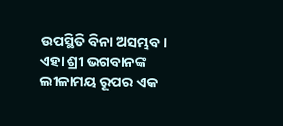ଉପସ୍ଥିତି ବିନା ଅସମ୍ଭବ। ଏହା ଶ୍ରୀ ଭଗବାନଙ୍କ ଲୀଳାମୟ ରୂପର ଏକ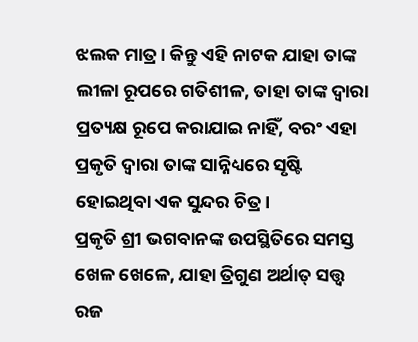ଝଲକ ମାତ୍ର। କିନ୍ତୁ ଏହି ନାଟକ ଯାହା ତାଙ୍କ ଲୀଳା ରୂପରେ ଗତିଶୀଳ, ତାହା ତାଙ୍କ ଦ୍ୱାରା ପ୍ରତ୍ୟକ୍ଷ ରୂପେ କରାଯାଇ ନାହିଁ, ବରଂ ଏହା ପ୍ରକୃତି ଦ୍ୱାରା ତାଙ୍କ ସାନ୍ନିଧ୍ୟରେ ସୃଷ୍ଟି ହୋଇଥିବା ଏକ ସୁନ୍ଦର ଚିତ୍ର।
ପ୍ରକୃତି ଶ୍ରୀ ଭଗବାନଙ୍କ ଉପସ୍ଥିତିରେ ସମସ୍ତ ଖେଳ ଖେଳେ, ଯାହା ତ୍ରିଗୁଣ ଅର୍ଥାତ୍ ସତ୍ତ୍ଵ ରଜ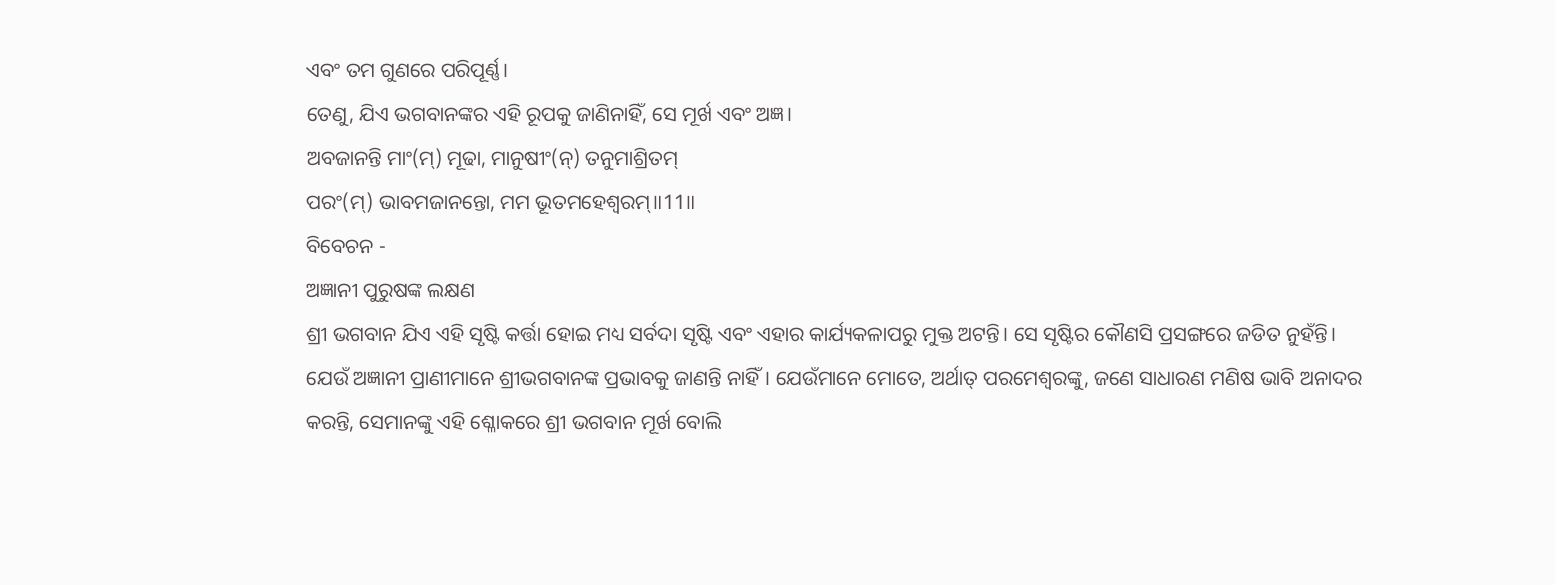ଏବଂ ତମ ଗୁଣରେ ପରିପୂର୍ଣ୍ଣ।
ତେଣୁ, ଯିଏ ଭଗବାନଙ୍କର ଏହି ରୂପକୁ ଜାଣିନାହିଁ, ସେ ମୂର୍ଖ ଏବଂ ଅଜ୍ଞ।
ଅବଜାନନ୍ତି ମାଂ(ମ୍) ମୂଢା, ମାନୁଷୀଂ(ନ୍) ତନୁମାଶ୍ରିତମ୍
ପରଂ(ମ୍) ଭାବମଜାନନ୍ତୋ, ମମ ଭୂତମହେଶ୍ୱରମ୍॥11॥
ବିବେଚନ -
ଅଜ୍ଞାନୀ ପୁରୁଷଙ୍କ ଲକ୍ଷଣ
ଶ୍ରୀ ଭଗବାନ ଯିଏ ଏହି ସୃଷ୍ଟି କର୍ତ୍ତା ହୋଇ ମଧ୍ୟ ସର୍ବଦା ସୃଷ୍ଟି ଏବଂ ଏହାର କାର୍ଯ୍ୟକଳାପରୁ ମୁକ୍ତ ଅଟନ୍ତି। ସେ ସୃଷ୍ଟିର କୌଣସି ପ୍ରସଙ୍ଗରେ ଜଡିତ ନୁହଁନ୍ତି। ଯେଉଁ ଅଜ୍ଞାନୀ ପ୍ରାଣୀମାନେ ଶ୍ରୀଭଗବାନଙ୍କ ପ୍ରଭାବକୁ ଜାଣନ୍ତି ନାହିଁ। ଯେଉଁମାନେ ମୋତେ, ଅର୍ଥାତ୍ ପରମେଶ୍ୱରଙ୍କୁ, ଜଣେ ସାଧାରଣ ମଣିଷ ଭାବି ଅନାଦର କରନ୍ତି, ସେମାନଙ୍କୁ ଏହି ଶ୍ଳୋକରେ ଶ୍ରୀ ଭଗବାନ ମୂର୍ଖ ବୋଲି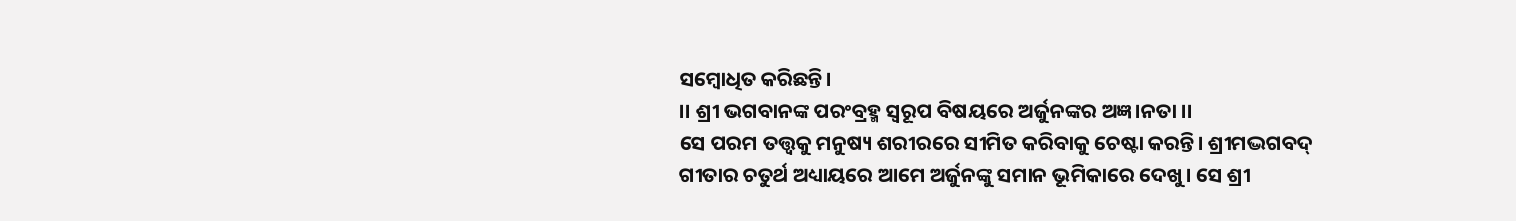ସମ୍ବୋଧିତ କରିଛନ୍ତି।
।। ଶ୍ରୀ ଭଗବାନଙ୍କ ପରଂବ୍ରହ୍ମ ସ୍ୱରୂପ ବିଷୟରେ ଅର୍ଜୁନଙ୍କର ଅଜ୍ଞ।ନତା ।।
ସେ ପରମ ତତ୍ତ୍ୱକୁ ମନୁଷ୍ୟ ଶରୀରରେ ସୀମିତ କରିବାକୁ ଚେଷ୍ଟା କରନ୍ତି। ଶ୍ରୀମଦ୍ଭଗବଦ୍ ଗୀତାର ଚତୁର୍ଥ ଅଧ୍ୟାୟରେ ଆମେ ଅର୍ଜୁନଙ୍କୁ ସମାନ ଭୂମିକାରେ ଦେଖୁ। ସେ ଶ୍ରୀ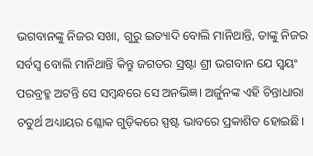ଭଗବାନଙ୍କୁ ନିଜର ସଖା, ଗୁରୁ ଇତ୍ୟାଦି ବୋଲି ମାନିଥାନ୍ତି, ତାଙ୍କୁ ନିଜର ସର୍ବସ୍ୱ ବୋଲି ମାନିଥାନ୍ତି କିନ୍ତୁ ଜଗତର ସ୍ରଷ୍ଟା ଶ୍ରୀ ଭଗବାନ ଯେ ସ୍ୱୟଂ ପରବ୍ରହ୍ମ ଅଟନ୍ତି ସେ ସମ୍ବନ୍ଧରେ ସେ ଅନଭିଜ୍ଞ। ଅର୍ଜୁନଙ୍କ ଏହି ଚିନ୍ତାଧାରା ଚତୁର୍ଥ ଅଧ୍ୟାୟର ଶ୍ଳୋକ ଗୁଡ଼ିକରେ ସ୍ପଷ୍ଟ ଭାବରେ ପ୍ରକାଶିତ ହୋଇଛି।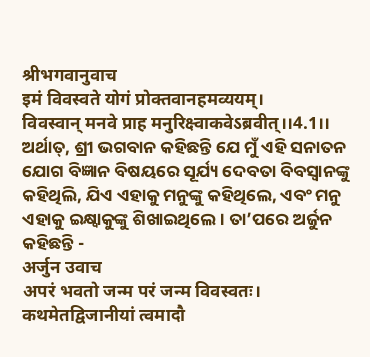श्रीभगवानुवाच
इमं विवस्वते योगं प्रोक्तवानहमव्ययम्।
विवस्वान् मनवे प्राह मनुरिक्ष्वाकवेऽब्रवीत्।।4.1।।
ଅର୍ଥାତ୍, ଶ୍ରୀ ଭଗବାନ କହିଛନ୍ତି ଯେ ମୁଁ ଏହି ସନାତନ ଯୋଗ ବିଜ୍ଞାନ ବିଷୟରେ ସୂର୍ଯ୍ୟ ଦେବତା ବିବସ୍ବାନଙ୍କୁ କହିଥିଲି, ଯିଏ ଏହାକୁ ମନୁଙ୍କୁ କହିଥିଲେ, ଏବଂ ମନୁ ଏହାକୁ ଇକ୍ଷ୍ୱାକୁଙ୍କୁ ଶିଖାଇଥିଲେ। ତା’ପରେ ଅର୍ଜୁନ କହିଛନ୍ତି -
अर्जुन उवाच
अपरं भवतो जन्म परं जन्म विवस्वतः।
कथमेतद्विजानीयां त्वमादौ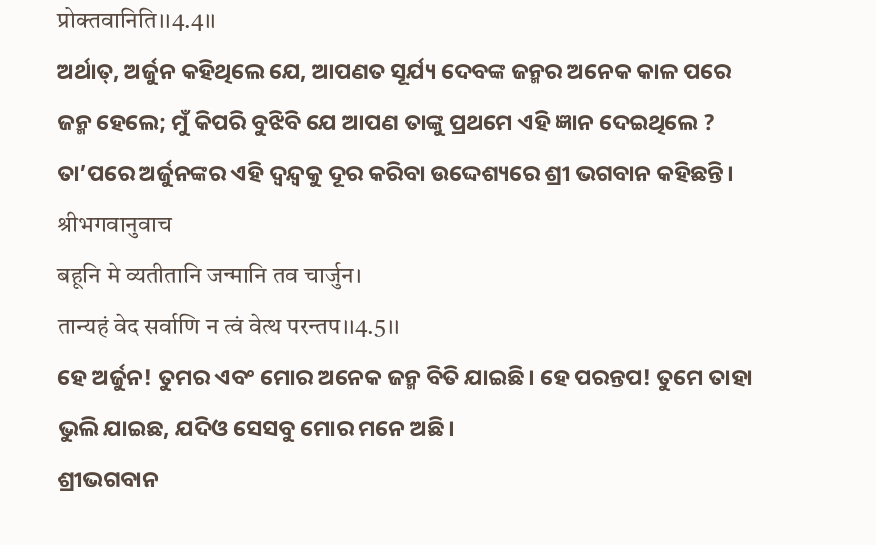प्रोक्तवानिति।।4.4।।
ଅର୍ଥାତ୍, ଅର୍ଜୁନ କହିଥିଲେ ଯେ, ଆପଣତ ସୂର୍ଯ୍ୟ ଦେବଙ୍କ ଜନ୍ମର ଅନେକ କାଳ ପରେ ଜନ୍ମ ହେଲେ; ମୁଁ କିପରି ବୁଝିବି ଯେ ଆପଣ ତାଙ୍କୁ ପ୍ରଥମେ ଏହି ଜ୍ଞାନ ଦେଇଥିଲେ ? ତା’ପରେ ଅର୍ଜୁନଙ୍କର ଏହି ଦ୍ୱନ୍ଦ୍ୱକୁ ଦୂର କରିବା ଉଦ୍ଦେଶ୍ୟରେ ଶ୍ରୀ ଭଗବାନ କହିଛନ୍ତି।
श्रीभगवानुवाच
बहूनि मे व्यतीतानि जन्मानि तव चार्जुन।
तान्यहं वेद सर्वाणि न त्वं वेत्थ परन्तप।।4.5।।
ହେ ଅର୍ଜୁନ! ତୁମର ଏବଂ ମୋର ଅନେକ ଜନ୍ମ ବିତି ଯାଇଛି। ହେ ପରନ୍ତପ! ତୁମେ ତାହା ଭୁଲି ଯାଇଛ, ଯଦିଓ ସେସବୁ ମୋର ମନେ ଅଛି।
ଶ୍ରୀଭଗବାନ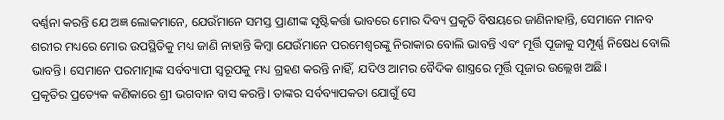ବର୍ଣ୍ଣନା କରନ୍ତି ଯେ ଅଜ୍ଞ ଲୋକମାନେ, ଯେଉଁମାନେ ସମସ୍ତ ପ୍ରାଣୀଙ୍କ ସୃଷ୍ଟିକର୍ତ୍ତା ଭାବରେ ମୋର ଦିବ୍ୟ ପ୍ରକୃତି ବିଷୟରେ ଜାଣିନାହାନ୍ତି, ସେମାନେ ମାନବ ଶରୀର ମଧ୍ୟରେ ମୋର ଉପସ୍ଥିତିକୁ ମଧ୍ୟ ଜାଣି ନାହାନ୍ତି କିମ୍ବା ଯେଉଁମାନେ ପରମେଶ୍ୱରଙ୍କୁ ନିରାକାର ବୋଲି ଭାବନ୍ତି ଏବଂ ମୂର୍ତ୍ତି ପୂଜାକୁ ସମ୍ପୂର୍ଣ୍ଣ ନିଷେଧ ବୋଲି ଭାବନ୍ତି। ସେମାନେ ପରମାତ୍ମାଙ୍କ ସର୍ବବ୍ୟାପୀ ସ୍ୱରୂପକୁ ମଧ୍ୟ ଗ୍ରହଣ କରନ୍ତି ନାହିଁ, ଯଦିଓ ଆମର ବୈଦିକ ଶାସ୍ତ୍ରରେ ମୂର୍ତ୍ତି ପୂଜାର ଉଲ୍ଲେଖ ଅଛି।
ପ୍ରକୃତିର ପ୍ରତ୍ୟେକ କଣିକାରେ ଶ୍ରୀ ଭଗବାନ ବାସ କରନ୍ତି। ତାଙ୍କର ସର୍ବବ୍ୟାପକତା ଯୋଗୁଁ ସେ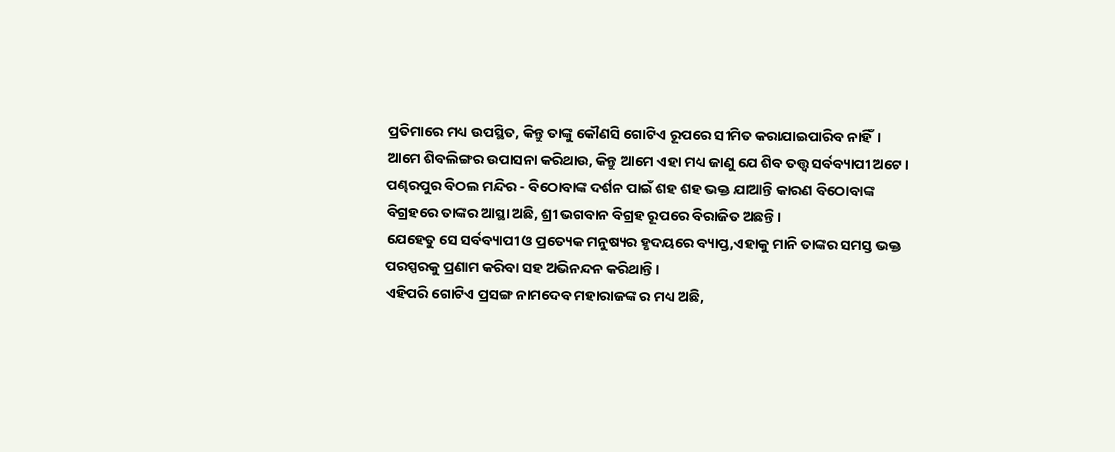ପ୍ରତିମାରେ ମଧ୍ୟ ଉପସ୍ଥିତ, କିନ୍ତୁ ତାଙ୍କୁ କୌଣସି ଗୋଟିଏ ରୂପରେ ସୀମିତ କରାଯାଇପାରିବ ନାହିଁ।
ଆମେ ଶିବଲିଙ୍ଗର ଉପାସନା କରିଥାଉ, କିନ୍ତୁ ଆମେ ଏହା ମଧ୍ୟ ଜାଣୁ ଯେ ଶିବ ତତ୍ତ୍ଵ ସର୍ବବ୍ୟାପୀ ଅଟେ।
ପଣ୍ଢରପୁର ବିଠଲ ମନ୍ଦିର - ବିଠୋବାଙ୍କ ଦର୍ଶନ ପାଇଁ ଶହ ଶହ ଭକ୍ତ ଯାଆନ୍ତି କାରଣ ବିଠୋବାଙ୍କ ବିଗ୍ରହରେ ତାଙ୍କର ଆସ୍ଥା ଅଛି, ଶ୍ରୀ ଭଗବାନ ବିଗ୍ରହ ରୂପରେ ବିରାଜିତ ଅଛନ୍ତି।
ଯେହେତୁ ସେ ସର୍ବବ୍ୟାପୀ ଓ ପ୍ରତ୍ୟେକ ମନୁଷ୍ୟର ହୃଦୟରେ ବ୍ୟାପ୍ତ,ଏହାକୁ ମାନି ତାଙ୍କର ସମସ୍ତ ଭକ୍ତ ପରସ୍ପରକୁ ପ୍ରଣାମ କରିବା ସହ ଅଭିନନ୍ଦନ କରିଥାନ୍ତି।
ଏହିପରି ଗୋଟିଏ ପ୍ରସଙ୍ଗ ନାମଦେବ ମହାରାଜଙ୍କ ର ମଧ୍ୟ ଅଛି,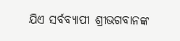ଯିଏ ସର୍ବବ୍ୟାପୀ ଶ୍ରୀଭଗବାନଙ୍କ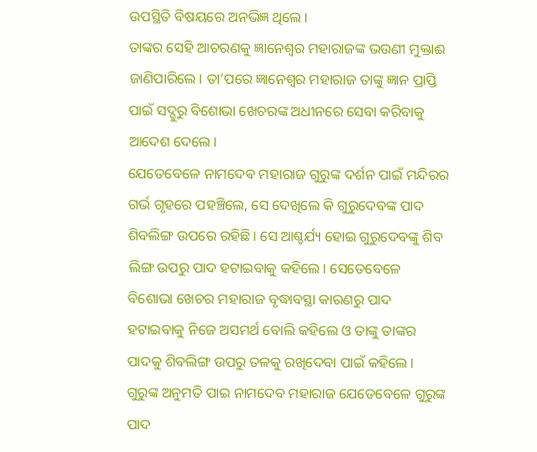ଉପସ୍ଥିତି ବିଷୟରେ ଅନଭିଜ୍ଞ ଥିଲେ।
ତାଙ୍କର ସେହି ଆଚରଣକୁ ଜ୍ଞାନେଶ୍ଵର ମହାରାଜଙ୍କ ଭଉଣୀ ମୁକ୍ତାଈ ଜାଣିପାରିଲେ। ତା’ପରେ ଜ୍ଞାନେଶ୍ଵର ମହାରାଜ ତାଙ୍କୁ ଜ୍ଞାନ ପ୍ରାପ୍ତି ପାଇଁ ସଦ୍ଗୁରୁ ବିଶୋଭା ଖେଚରଙ୍କ ଅଧୀନରେ ସେବା କରିବାକୁ ଆଦେଶ ଦେଲେ।
ଯେତେବେଳେ ନାମଦେଵ ମହାରାଜ ଗୁରୁଙ୍କ ଦର୍ଶନ ପାଇଁ ମନ୍ଦିରର ଗର୍ଭ ଗୃହରେ ପହଞ୍ଚିଲେ, ସେ ଦେଖିଲେ କି ଗୁରୁଦେବଙ୍କ ପାଦ ଶିବଲିଙ୍ଗ ଉପରେ ରହିଛି। ସେ ଆଶ୍ଚର୍ଯ୍ୟ ହୋଇ ଗୁରୁଦେବଙ୍କୁ ଶିବ ଲିଙ୍ଗ ଉପରୁ ପାଦ ହଟାଇବାକୁ କହିଲେ। ସେତେବେଳେ ବିଶୋଭା ଖେଚର ମହାରାଜ ବୃଦ୍ଧାବସ୍ଥା କାରଣରୁ ପାଦ ହଟାଇବାକୁ ନିଜେ ଅସମର୍ଥ ବୋଲି କହିଲେ ଓ ତାଙ୍କୁ ତାଙ୍କର ପାଦକୁ ଶିବଲିଙ୍ଗ ଉପରୁ ତଳକୁ ରଖିଦେବା ପାଇଁ କହିଲେ। ଗୁରୁଙ୍କ ଅନୁମତି ପାଇ ନାମଦେବ ମହାରାଜ ଯେତେବେଳେ ଗୁରୁଙ୍କ ପାଦ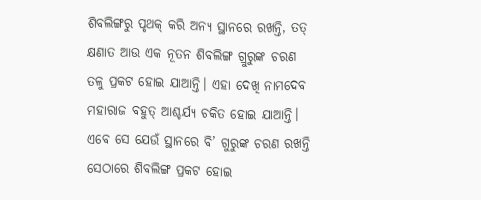ଶିବଲିଙ୍ଗରୁ ପୃଥକ୍ କରି ଅନ୍ୟ ସ୍ଥାନରେ ରଖନ୍ତି, ତତ୍ କ୍ଷଣାତ ଆଉ ଏକ ନୂତନ ଶିବଲିଙ୍ଗ ଗ୍ରୁରୁଙ୍କ ଚରଣ ତଳୁ ପ୍ରକଟ ହୋଇ ଯାଆନ୍ତି। ଏହା ଦେଖି ନାମଦେବ ମହାରାଜ ବହୁତ୍ ଆଶ୍ଚର୍ଯ୍ୟ ଚକିତ ହୋଇ ଯାଆନ୍ତି। ଏବେ ସେ ଯେଉଁ ସ୍ଥାନରେ ବି’ ଗୁରୁଙ୍କ ଚରଣ ରଖନ୍ତି ସେଠାରେ ଶିବଲିଙ୍ଗ ପ୍ରକଟ ହୋଇ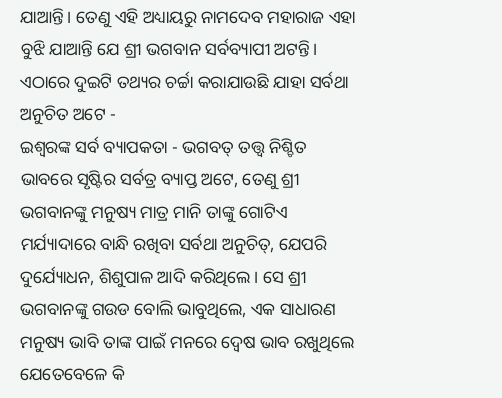ଯାଆନ୍ତି। ତେଣୁ ଏହି ଅଧ୍ୟାୟରୁ ନାମଦେବ ମହାରାଜ ଏହା ବୁଝି ଯାଆନ୍ତି ଯେ ଶ୍ରୀ ଭଗବାନ ସର୍ବବ୍ୟାପୀ ଅଟନ୍ତି।
ଏଠାରେ ଦୁଇଟି ତଥ୍ୟର ଚର୍ଚ୍ଚା କରାଯାଉଛି ଯାହା ସର୍ବଥା ଅନୁଚିତ ଅଟେ -
ଇଶ୍ୱରଙ୍କ ସର୍ବ ବ୍ୟାପକତା - ଭଗବତ୍ ତତ୍ତ୍ଵ ନିଶ୍ଚିତ ଭାବରେ ସୃଷ୍ଟିର ସର୍ବତ୍ର ବ୍ୟାପ୍ତ ଅଟେ, ତେଣୁ ଶ୍ରୀ ଭଗବାନଙ୍କୁ ମନୁଷ୍ୟ ମାତ୍ର ମାନି ତାଙ୍କୁ ଗୋଟିଏ ମର୍ଯ୍ୟାଦାରେ ବାନ୍ଧି ରଖିବା ସର୍ବଥା ଅନୁଚିତ୍, ଯେପରି ଦୁର୍ଯ୍ୟୋଧନ, ଶିଶୁପାଳ ଆଦି କରିଥିଲେ। ସେ ଶ୍ରୀ ଭଗବାନଙ୍କୁ ଗଉଡ ବୋଲି ଭାବୁଥିଲେ, ଏକ ସାଧାରଣ ମନୁଷ୍ୟ ଭାବି ତାଙ୍କ ପାଇଁ ମନରେ ଦ୍ୱେଷ ଭାବ ରଖୁଥିଲେ ଯେତେବେଳେ କି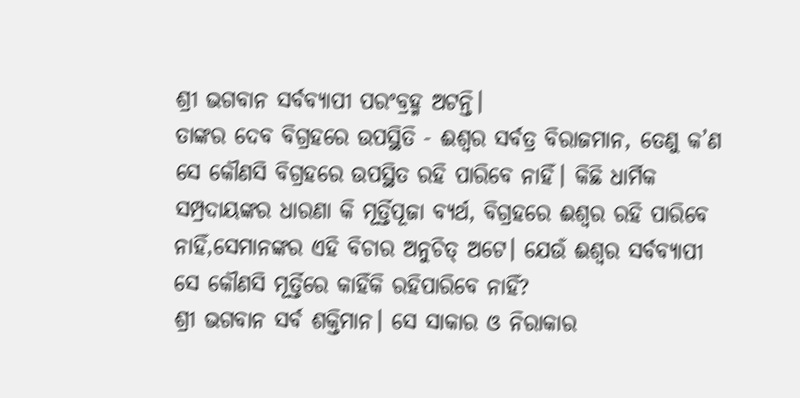ଶ୍ରୀ ଭଗବାନ ସର୍ବବ୍ୟାପୀ ପରଂବ୍ରହ୍ମ ଅଟନ୍ତି।
ତାଙ୍କର ଦେବ ବିଗ୍ରହରେ ଉପସ୍ଥିତି - ଈଶ୍ୱର ସର୍ବତ୍ର ବିରାଜମାନ, ତେଣୁ କ’ଣ ସେ କୌଣସି ବିଗ୍ରହରେ ଉପସ୍ଥିତ ରହି ପାରିବେ ନାହିଁ। କିଛି ଧାର୍ମିକ ସମ୍ପ୍ରଦାୟଙ୍କର ଧାରଣା କି ମୂର୍ତ୍ତିପୂଜା ବ୍ୟର୍ଥ, ବିଗ୍ରହରେ ଈଶ୍ୱର ରହି ପାରିବେ ନାହିଁ,ସେମାନଙ୍କର ଏହି ବିଚାର ଅନୁଚିତ୍ ଅଟେ। ଯେଉଁ ଈଶ୍ୱର ସର୍ବବ୍ୟାପୀ ସେ କୌଣସି ମୂର୍ତ୍ତିରେ କାହିଁକି ରହିପାରିବେ ନାହିଁ?
ଶ୍ରୀ ଭଗବାନ ସର୍ବ ଶକ୍ତିମାନ। ସେ ସାକାର ଓ ନିରାକାର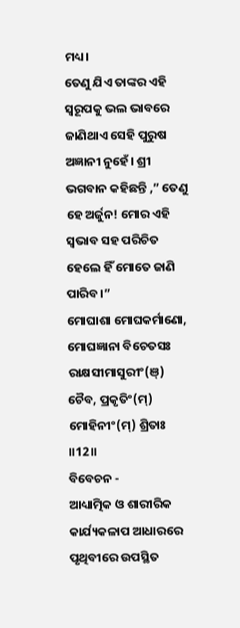ମଧ୍ୟ।
ତେଣୁ ଯିଏ ତାଙ୍କର ଏହି ସ୍ୱରୂପକୁ ଭଲ ଭାବରେ ଜାଣିଥାଏ ସେହି ପୁରୁଷ ଅଜ୍ଞାନୀ ନୁହେଁ। ଶ୍ରୀ ଭଗବାନ କହିଛନ୍ତି ,” ତେଣୁ ହେ ଅର୍ଜୁନ! ମୋର ଏହି ସ୍ୱଭାବ ସହ ପରିଚିତ ହେଲେ ହିଁ ମୋତେ ଜାଣି ପାରିବ।”
ମୋଘାଶା ମୋଘକର୍ମାଣୋ, ମୋଘଜ୍ଞାନା ବିଚେତସଃ
ରାକ୍ଷସୀମାସୁରୀଂ(ଞ୍) ଚୈବ, ପ୍ରକୃତିଂ(ମ୍) ମୋହିନୀଂ(ମ୍) ଶ୍ରିତାଃ ॥12॥
ବିବେଚନ -
ଆଧ୍ୟାତ୍ମିକ ଓ ଶାରୀରିକ କାର୍ଯ୍ୟକଳାପ ଆଧାରରେ ପୃଥିବୀରେ ଉପସ୍ଥିତ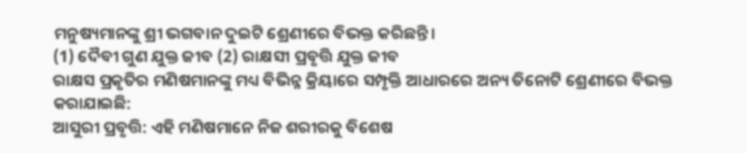ମନୁଷ୍ୟମାନଙ୍କୁ ଶ୍ରୀ ଭଗବାନ ଦୁଇଟି ଶ୍ରେଣୀରେ ବିଭକ୍ତ କରିଛନ୍ତି।
(1) ଦୈବୀ ଗୁଣ ଯୁକ୍ତ ଜୀବ (2) ରାକ୍ଷସୀ ପ୍ରବୃତ୍ତି ଯୁକ୍ତ ଜୀବ
ରାକ୍ଷସ ପ୍ରକୃତିର ମଣିଷମାନଙ୍କୁ ମଧ୍ୟ ବିଭିନ୍ନ କ୍ରିୟାରେ ସମ୍ପୃକ୍ତି ଆଧାରରେ ଅନ୍ୟ ତିନୋଟି ଶ୍ରେଣୀରେ ବିଭକ୍ତ କରାଯାଇଛି:
ଆସୁରୀ ପ୍ରବୃତ୍ତି: ଏହି ମଣିଷମାନେ ନିଜ ଶରୀରକୁ ବିଶେଷ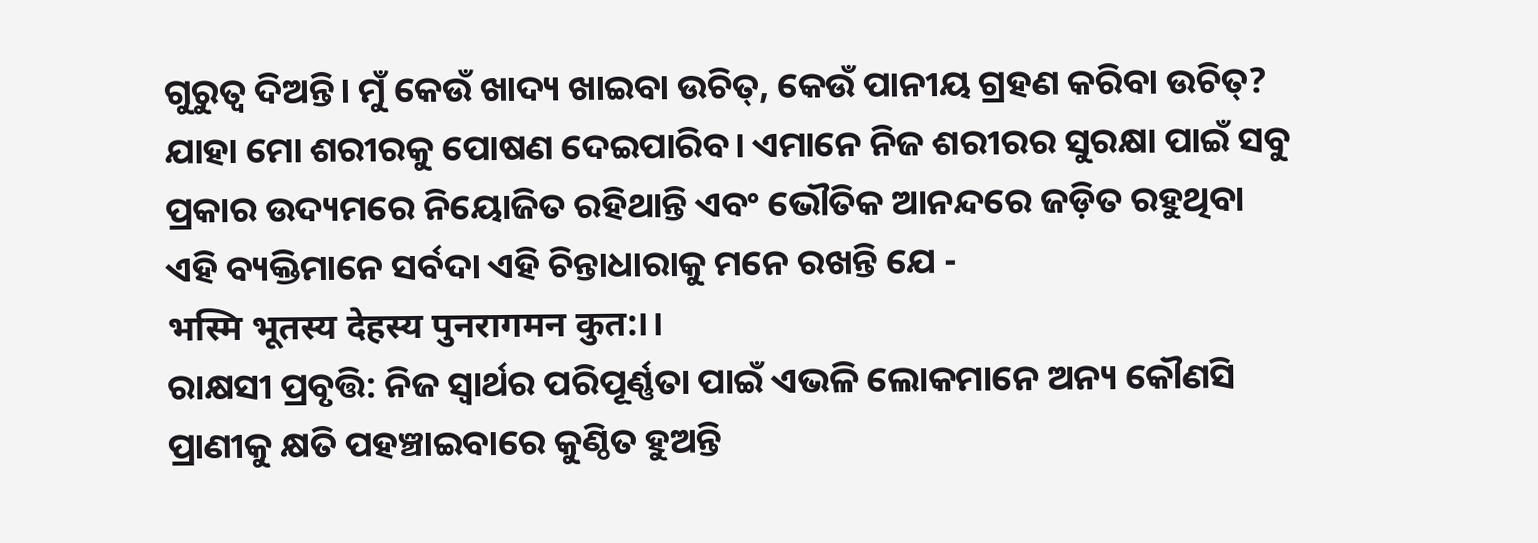ଗୁରୁତ୍ୱ ଦିଅନ୍ତି। ମୁଁ କେଉଁ ଖାଦ୍ୟ ଖାଇବା ଉଚିତ୍, କେଉଁ ପାନୀୟ ଗ୍ରହଣ କରିବା ଉଚିତ୍? ଯାହା ମୋ ଶରୀରକୁ ପୋଷଣ ଦେଇପାରିବ। ଏମାନେ ନିଜ ଶରୀରର ସୁରକ୍ଷା ପାଇଁ ସବୁ ପ୍ରକାର ଉଦ୍ୟମରେ ନିୟୋଜିତ ରହିଥାନ୍ତି ଏବଂ ଭୌତିକ ଆନନ୍ଦରେ ଜଡ଼ିତ ରହୁଥିବା ଏହି ବ୍ୟକ୍ତିମାନେ ସର୍ବଦା ଏହି ଚିନ୍ତାଧାରାକୁ ମନେ ରଖନ୍ତି ଯେ -
भस्मि भूतस्य देहस्य पुनरागमन कुत:।।
ରାକ୍ଷସୀ ପ୍ରବୃତ୍ତି: ନିଜ ସ୍ୱାର୍ଥର ପରିପୂର୍ଣ୍ଣତା ପାଇଁ ଏଭଳି ଲୋକମାନେ ଅନ୍ୟ କୌଣସି ପ୍ରାଣୀକୁ କ୍ଷତି ପହଞ୍ଚାଇବାରେ କୁଣ୍ଠିତ ହୁଅନ୍ତି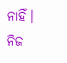ନାହିଁ। ନିଜ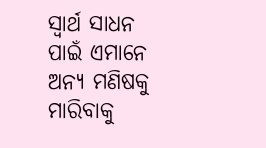ସ୍ୱାର୍ଥ ସାଧନ ପାଇଁ ଏମାନେ ଅନ୍ୟ ମଣିଷକୁ ମାରିବାକୁ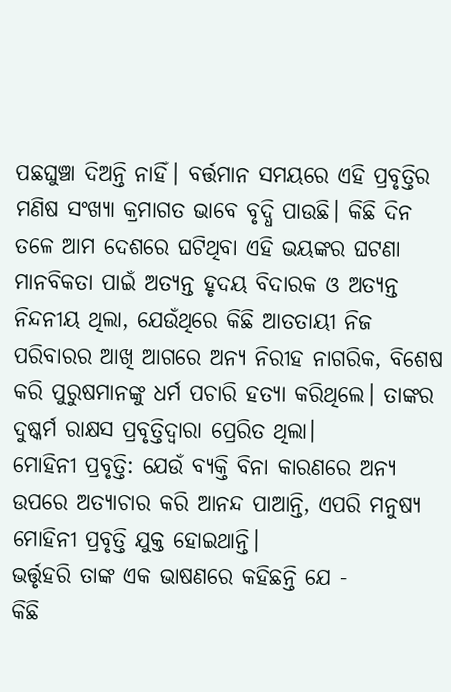ପଛଘୁଞ୍ଚା ଦିଅନ୍ତି ନାହିଁ। ବର୍ତ୍ତମାନ ସମୟରେ ଏହି ପ୍ରବୃତ୍ତିର ମଣିଷ ସଂଖ୍ୟା କ୍ରମାଗତ ଭାବେ ବୃଦ୍ଧି ପାଉଛି। କିଛି ଦିନ ତଳେ ଆମ ଦେଶରେ ଘଟିଥିବା ଏହି ଭୟଙ୍କର ଘଟଣା ମାନବିକତା ପାଇଁ ଅତ୍ୟନ୍ତ ହୃଦୟ ବିଦାରକ ଓ ଅତ୍ୟନ୍ତ ନିନ୍ଦନୀୟ ଥିଲା, ଯେଉଁଥିରେ କିଛି ଆତତାୟୀ ନିଜ ପରିବାରର ଆଖି ଆଗରେ ଅନ୍ୟ ନିରୀହ ନାଗରିକ, ବିଶେଷ କରି ପୁରୁଷମାନଙ୍କୁ ଧର୍ମ ପଚାରି ହତ୍ୟା କରିଥିଲେ। ତାଙ୍କର ଦୁଷ୍କର୍ମ ରାକ୍ଷସ ପ୍ରବୃତ୍ତିଦ୍ୱାରା ପ୍ରେରିତ ଥିଲା।
ମୋହିନୀ ପ୍ରବୃତ୍ତି: ଯେଉଁ ବ୍ୟକ୍ତି ବିନା କାରଣରେ ଅନ୍ୟ ଉପରେ ଅତ୍ୟାଚାର କରି ଆନନ୍ଦ ପାଆନ୍ତି, ଏପରି ମନୁଷ୍ୟ ମୋହିନୀ ପ୍ରବୃତ୍ତି ଯୁକ୍ତ ହୋଇଥାନ୍ତି।
ଭର୍ତ୍ତୃହରି ତାଙ୍କ ଏକ ଭାଷଣରେ କହିଛନ୍ତି ଯେ -
କିଛି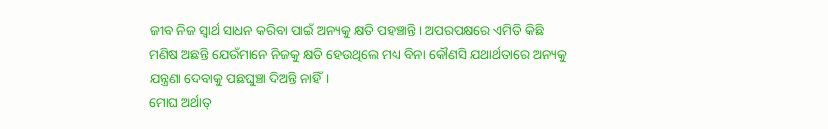ଜୀବ ନିଜ ସ୍ୱାର୍ଥ ସାଧନ କରିବା ପାଇଁ ଅନ୍ୟକୁ କ୍ଷତି ପହଞ୍ଚାନ୍ତି। ଅପରପକ୍ଷରେ ଏମିତି କିଛି ମଣିଷ ଅଛନ୍ତି ଯେଉଁମାନେ ନିଜକୁ କ୍ଷତି ହେଉଥିଲେ ମଧ୍ୟ ବିନା କୌଣସି ଯଥାର୍ଥତାରେ ଅନ୍ୟକୁ ଯନ୍ତ୍ରଣା ଦେବାକୁ ପଛଘୁଞ୍ଚା ଦିଅନ୍ତି ନାହିଁ।
ମୋଘ ଅର୍ଥାତ୍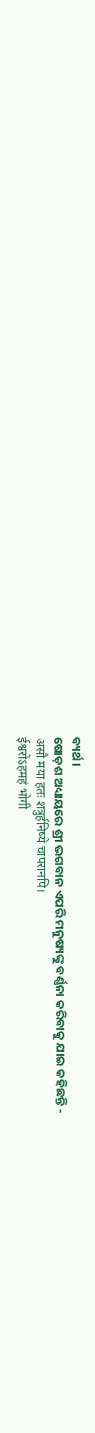ବ୍ୟର୍ଥ।
ଷୋଡ଼ଶ ଅଧ୍ୟାୟରେ ଶ୍ରୀ ଭଗବାନ ଏପରି ମନୁଷ୍ୟଙ୍କୁ ବର୍ଣ୍ଣନା କରିବାକୁ ଯାଇ କହିଛନ୍ତି -
असौ मया हतः शत्रुर्हनिष्ये चापरानपि।
ईश्वरोऽहमहं भोगी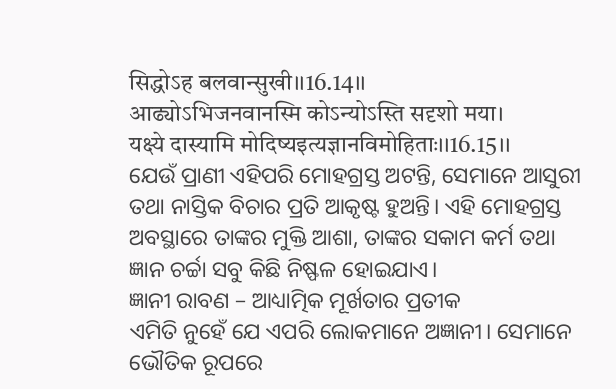सिद्धोऽह बलवान्सुखी।।16.14।।
आढ्योऽभिजनवानस्मि कोऽन्योऽस्ति सदृशो मया।
यक्ष्ये दास्यामि मोदिष्यइत्यज्ञानविमोहिताः।।16.15।।
ଯେଉଁ ପ୍ରାଣୀ ଏହିପରି ମୋହଗ୍ରସ୍ତ ଅଟନ୍ତି, ସେମାନେ ଆସୁରୀ ତଥା ନାସ୍ତିକ ବିଚାର ପ୍ରତି ଆକୃଷ୍ଟ ହୁଅନ୍ତି। ଏହି ମୋହଗ୍ରସ୍ତ ଅବସ୍ଥାରେ ତାଙ୍କର ମୁକ୍ତି ଆଶା, ତାଙ୍କର ସକାମ କର୍ମ ତଥା ଜ୍ଞାନ ଚର୍ଚ୍ଚା ସବୁ କିଛି ନିଷ୍ଫଳ ହୋଇଯାଏ।
ଜ୍ଞାନୀ ରାବଣ – ଆଧ୍ୟାତ୍ମିକ ମୂର୍ଖତାର ପ୍ରତୀକ
ଏମିତି ନୁହେଁ ଯେ ଏପରି ଲୋକମାନେ ଅଜ୍ଞାନୀ। ସେମାନେ ଭୌତିକ ରୂପରେ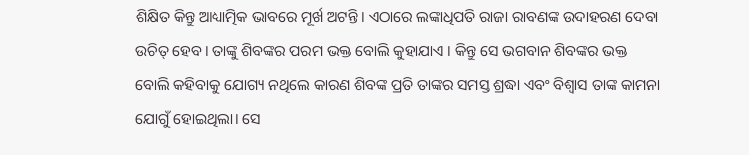ଶିକ୍ଷିତ କିନ୍ତୁ ଆଧ୍ୟାତ୍ମିକ ଭାବରେ ମୂର୍ଖ ଅଟନ୍ତି। ଏଠାରେ ଲଙ୍କାଧିପତି ରାଜା ରାବଣଙ୍କ ଉଦାହରଣ ଦେବା ଉଚିତ୍ ହେବ। ତାଙ୍କୁ ଶିବଙ୍କର ପରମ ଭକ୍ତ ବୋଲି କୁହାଯାଏ । କିନ୍ତୁ ସେ ଭଗବାନ ଶିବଙ୍କର ଭକ୍ତ ବୋଲି କହିବାକୁ ଯୋଗ୍ୟ ନଥିଲେ କାରଣ ଶିବଙ୍କ ପ୍ରତି ତାଙ୍କର ସମସ୍ତ ଶ୍ରଦ୍ଧା ଏବଂ ବିଶ୍ୱାସ ତାଙ୍କ କାମନା ଯୋଗୁଁ ହୋଇଥିଲା। ସେ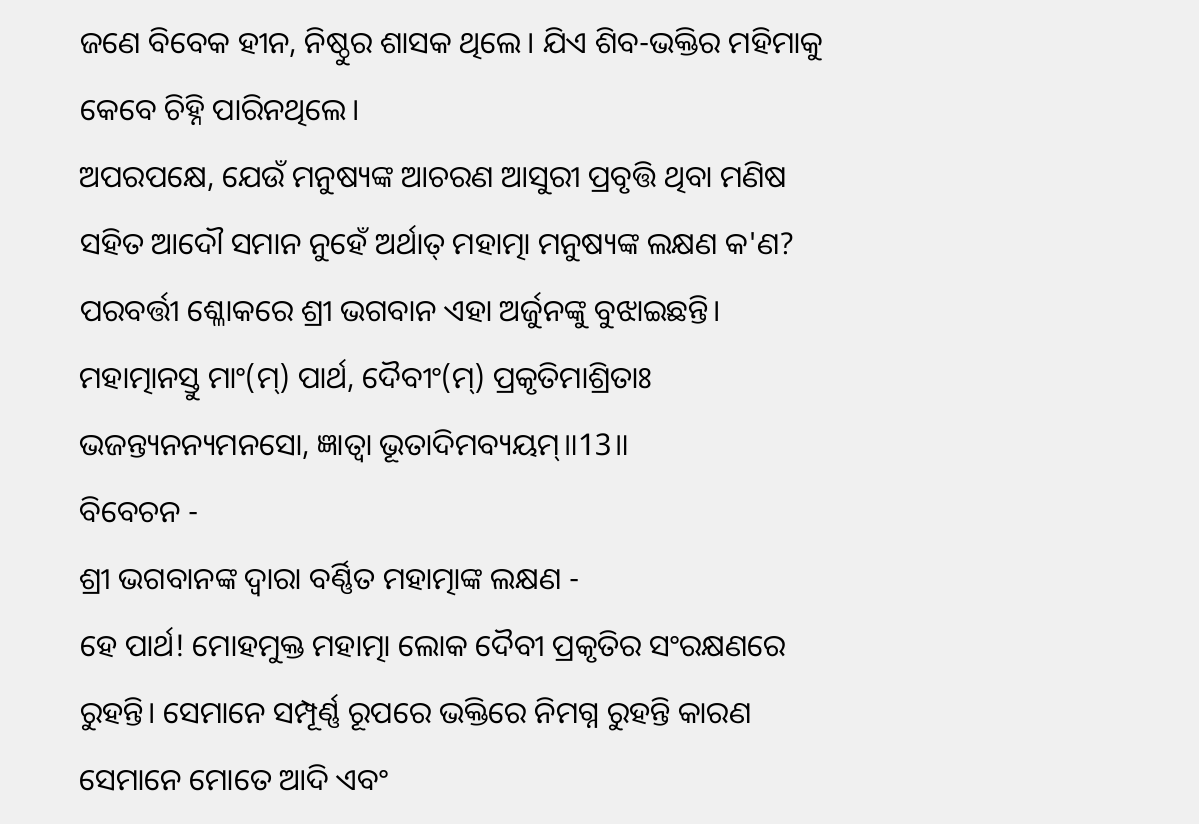ଜଣେ ବିବେକ ହୀନ, ନିଷ୍ଠୁର ଶାସକ ଥିଲେ। ଯିଏ ଶିବ-ଭକ୍ତିର ମହିମାକୁ କେବେ ଚିହ୍ନି ପାରିନଥିଲେ।
ଅପରପକ୍ଷେ, ଯେଉଁ ମନୁଷ୍ୟଙ୍କ ଆଚରଣ ଆସୁରୀ ପ୍ରବୃତ୍ତି ଥିବା ମଣିଷ ସହିତ ଆଦୌ ସମାନ ନୁହେଁ ଅର୍ଥାତ୍ ମହାତ୍ମା ମନୁଷ୍ୟଙ୍କ ଲକ୍ଷଣ କ'ଣ? ପରବର୍ତ୍ତୀ ଶ୍ଳୋକରେ ଶ୍ରୀ ଭଗବାନ ଏହା ଅର୍ଜୁନଙ୍କୁ ବୁଝାଇଛନ୍ତି।
ମହାତ୍ମାନସ୍ତୁ ମାଂ(ମ୍) ପାର୍ଥ, ଦୈବୀଂ(ମ୍) ପ୍ରକୃତିମାଶ୍ରିତାଃ
ଭଜନ୍ତ୍ୟନନ୍ୟମନସୋ, ଜ୍ଞାତ୍ୱା ଭୂତାଦିମବ୍ୟୟମ୍॥13॥
ବିବେଚନ -
ଶ୍ରୀ ଭଗବାନଙ୍କ ଦ୍ଵାରା ବର୍ଣ୍ଣିତ ମହାତ୍ମାଙ୍କ ଲକ୍ଷଣ -
ହେ ପାର୍ଥ! ମୋହମୁକ୍ତ ମହାତ୍ମା ଲୋକ ଦୈବୀ ପ୍ରକୃତିର ସଂରକ୍ଷଣରେ ରୁହନ୍ତି। ସେମାନେ ସମ୍ପୂର୍ଣ୍ଣ ରୂପରେ ଭକ୍ତିରେ ନିମଗ୍ନ ରୁହନ୍ତି କାରଣ ସେମାନେ ମୋତେ ଆଦି ଏବଂ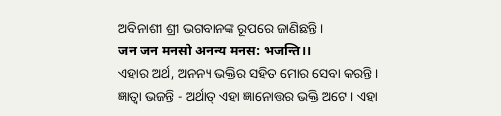ଅବିନାଶୀ ଶ୍ରୀ ଭଗବାନଙ୍କ ରୂପରେ ଜାଣିଛନ୍ତି।
जन जन मनसो अनन्य मनस: भजन्ति।।
ଏହାର ଅର୍ଥ, ଅନନ୍ୟ ଭକ୍ତିର ସହିତ ମୋର ସେବା କରନ୍ତି।
ଜ୍ଞାତ୍ଵା ଭଜନ୍ତି - ଅର୍ଥାତ୍ ଏହା ଜ୍ଞାନୋତ୍ତର ଭକ୍ତି ଅଟେ। ଏହା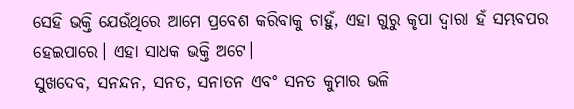ସେହି ଭକ୍ତି ଯେଉଁଥିରେ ଆମେ ପ୍ରବେଶ କରିବାକୁ ଚାହୁଁ, ଏହା ଗୁରୁ କୃପା ଦ୍ଵାରା ହଁ ସମ୍ଭବପର ହେଇପାରେ। ଏହା ସାଧକ ଭକ୍ତି ଅଟେ।
ସୁଖଦେବ, ସନନ୍ଦନ, ସନତ, ସନାତନ ଏବଂ ସନତ କୁମାର ଭଳି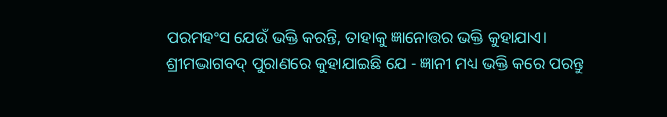ପରମହଂସ ଯେଉଁ ଭକ୍ତି କରନ୍ତି, ତାହାକୁ ଜ୍ଞାନୋତ୍ତର ଭକ୍ତି କୁହାଯାଏ।
ଶ୍ରୀମଦ୍ଭାଗବଦ୍ ପୁରାଣରେ କୁହାଯାଇଛି ଯେ - ଜ୍ଞାନୀ ମଧ୍ୟ ଭକ୍ତି କରେ ପରନ୍ତୁ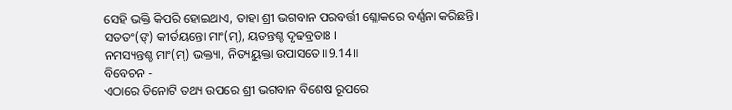ସେହି ଭକ୍ତି କିପରି ହୋଇଥାଏ, ତାହା ଶ୍ରୀ ଭଗବାନ ପରବର୍ତ୍ତୀ ଶ୍ଳୋକରେ ବର୍ଣ୍ଣନା କରିଛନ୍ତି।
ସତତଂ(ଙ୍) କୀର୍ତୟନ୍ତୋ ମାଂ(ମ୍), ୟତନ୍ତଶ୍ଚ ଦୃଢବ୍ରତାଃ ।
ନମସ୍ୟନ୍ତଶ୍ଚ ମାଂ(ମ୍) ଭକ୍ତ୍ୟା, ନିତ୍ୟୟୁକ୍ତା ଉପାସତେ॥9.14॥
ବିବେଚନ -
ଏଠାରେ ତିନୋଟି ତଥ୍ୟ ଉପରେ ଶ୍ରୀ ଭଗବାନ ବିଶେଷ ରୂପରେ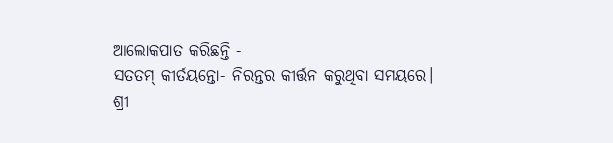ଆଲୋକପାତ କରିଛନ୍ତି -
ସତତମ୍ କୀର୍ତୟନ୍ତୋ- ନିରନ୍ତର କୀର୍ତ୍ତନ କରୁଥିବା ସମୟରେ।
ଶ୍ରୀ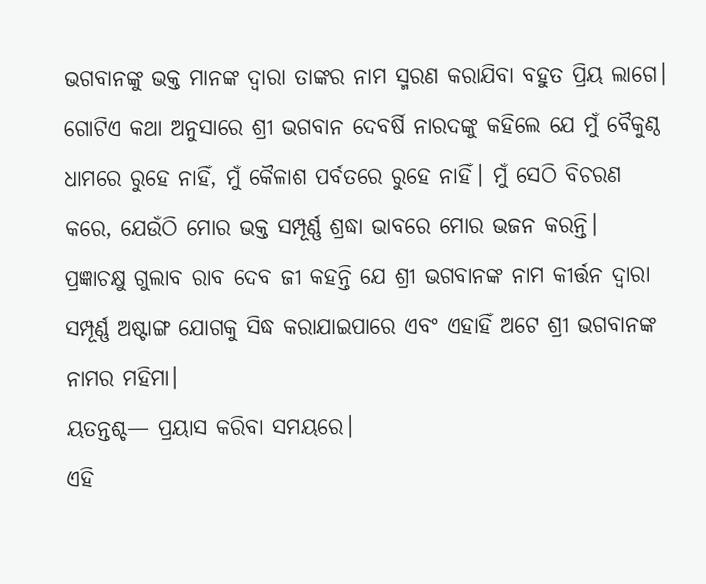ଭଗବାନଙ୍କୁ ଭକ୍ତ ମାନଙ୍କ ଦ୍ବାରା ତାଙ୍କର ନାମ ସ୍ମରଣ କରାଯିବା ବହୁତ ପ୍ରିୟ ଲାଗେ। ଗୋଟିଏ କଥା ଅନୁସାରେ ଶ୍ରୀ ଭଗବାନ ଦେବର୍ଷି ନାରଦଙ୍କୁ କହିଲେ ଯେ ମୁଁ ବୈକୁଣ୍ଠ ଧାମରେ ରୁହେ ନାହିଁ, ମୁଁ କୈଳାଶ ପର୍ବତରେ ରୁହେ ନାହିଁ। ମୁଁ ସେଠି ବିଚରଣ କରେ, ଯେଉଁଠି ମୋର ଭକ୍ତ ସମ୍ପୂର୍ଣ୍ଣ ଶ୍ରଦ୍ଧା ଭାବରେ ମୋର ଭଜନ କରନ୍ତି।
ପ୍ରଜ୍ଞାଚକ୍ଷୁ ଗୁଲାବ ରାବ ଦେବ ଜୀ କହନ୍ତି ଯେ ଶ୍ରୀ ଭଗବାନଙ୍କ ନାମ କୀର୍ତ୍ତନ ଦ୍ବାରା ସମ୍ପୂର୍ଣ୍ଣ ଅଷ୍ଟାଙ୍ଗ ଯୋଗକୁ ସିଦ୍ଧ କରାଯାଇପାରେ ଏବଂ ଏହାହିଁ ଅଟେ ଶ୍ରୀ ଭଗବାନଙ୍କ ନାମର ମହିମା।
ୟତନ୍ତଶ୍ଚ— ପ୍ରୟାସ କରିବା ସମୟରେ।
ଏହି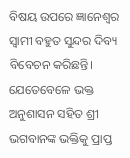ବିଷୟ ଉପରେ ଜ୍ଞାନେଶ୍ୱର ସ୍ୱାମୀ ବହୁତ ସୁନ୍ଦର ଦିବ୍ୟ ବିବେଚନ କରିଛନ୍ତି। ଯେତେବେଳେ ଭକ୍ତ ଅନୁଶାସନ ସହିତ ଶ୍ରୀ ଭଗବାନଙ୍କ ଭକ୍ତିକୁ ପ୍ରାପ୍ତ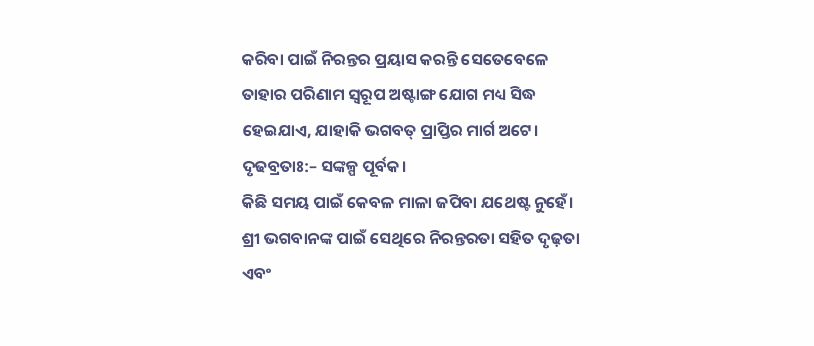କରିବା ପାଇଁ ନିରନ୍ତର ପ୍ରୟାସ କରନ୍ତି ସେତେବେଳେ ତାହାର ପରିଣାମ ସ୍ୱରୂପ ଅଷ୍ଟାଙ୍ଗ ଯୋଗ ମଧ୍ୟ ସିଦ୍ଧ ହେଇଯାଏ, ଯାହାକି ଭଗବତ୍ ପ୍ରାପ୍ତିର ମାର୍ଗ ଅଟେ।
ଦୃଢବ୍ରତାଃ:– ସଙ୍କଳ୍ପ ପୂର୍ବକ।
କିଛି ସମୟ ପାଇଁ କେବଳ ମାଳା ଜପିବା ଯଥେଷ୍ଟ ନୁହେଁ। ଶ୍ରୀ ଭଗବାନଙ୍କ ପାଇଁ ସେଥିରେ ନିରନ୍ତରତା ସହିତ ଦୃଢ଼ତା ଏବଂ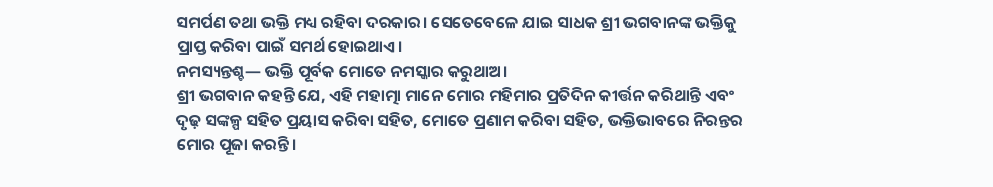ସମର୍ପଣ ତଥା ଭକ୍ତି ମଧ୍ୟ ରହିବା ଦରକାର। ସେତେବେଳେ ଯାଇ ସାଧକ ଶ୍ରୀ ଭଗବାନଙ୍କ ଭକ୍ତିକୁ ପ୍ରାପ୍ତ କରିବା ପାଇଁ ସମର୍ଥ ହୋଇଥାଏ।
ନମସ୍ୟନ୍ତଶ୍ଚ— ଭକ୍ତି ପୂର୍ବକ ମୋତେ ନମସ୍କାର କରୁଥାଅ।
ଶ୍ରୀ ଭଗବାନ କହନ୍ତି ଯେ, ଏହି ମହାତ୍ମା ମାନେ ମୋର ମହିମାର ପ୍ରତିଦିନ କୀର୍ତ୍ତନ କରିଥାନ୍ତି ଏବଂ ଦୃଢ଼ ସଙ୍କଳ୍ପ ସହିତ ପ୍ରୟାସ କରିବା ସହିତ, ମୋତେ ପ୍ରଣାମ କରିବା ସହିତ, ଭକ୍ତିଭାବରେ ନିରନ୍ତର ମୋର ପୂଜା କରନ୍ତି।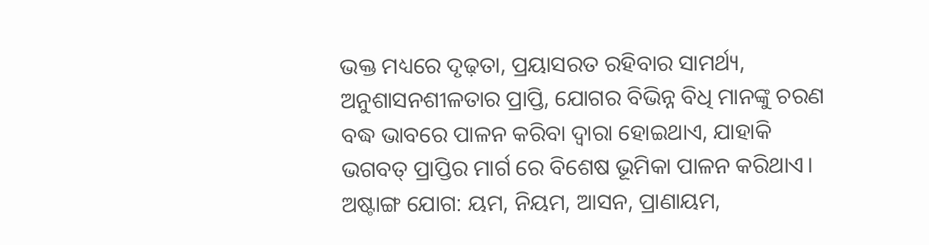ଭକ୍ତ ମଧ୍ୟରେ ଦୃଢ଼ତା, ପ୍ରୟାସରତ ରହିବାର ସାମର୍ଥ୍ୟ, ଅନୁଶାସନଶୀଳତାର ପ୍ରାପ୍ତି, ଯୋଗର ବିଭିନ୍ନ ବିଧି ମାନଙ୍କୁ ଚରଣ ବଦ୍ଧ ଭାବରେ ପାଳନ କରିବା ଦ୍ୱାରା ହୋଇଥାଏ, ଯାହାକି ଭଗବତ୍ ପ୍ରାପ୍ତିର ମାର୍ଗ ରେ ବିଶେଷ ଭୂମିକା ପାଳନ କରିଥାଏ।
ଅଷ୍ଟାଙ୍ଗ ଯୋଗ: ୟମ, ନିୟମ, ଆସନ, ପ୍ରାଣାୟମ,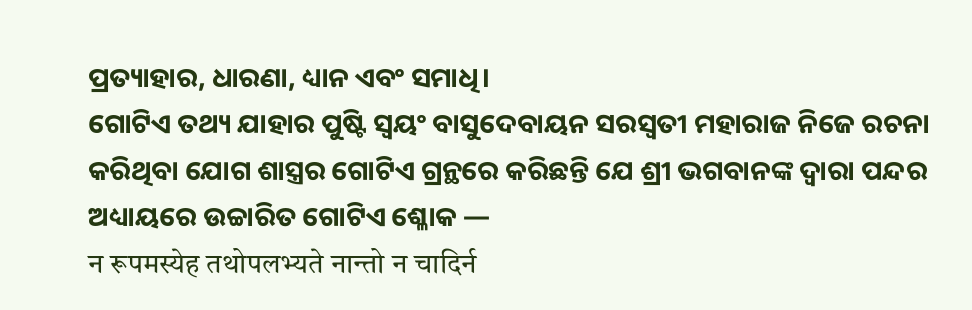ପ୍ରତ୍ୟାହାର, ଧାରଣା, ଧ୍ୟାନ ଏବଂ ସମାଧି।
ଗୋଟିଏ ତଥ୍ୟ ଯାହାର ପୁଷ୍ଟି ସ୍ୱୟଂ ବାସୁଦେବାୟନ ସରସ୍ଵତୀ ମହାରାଜ ନିଜେ ରଚନା କରିଥିବା ଯୋଗ ଶାସ୍ତ୍ରର ଗୋଟିଏ ଗ୍ରନ୍ଥରେ କରିଛନ୍ତି ଯେ ଶ୍ରୀ ଭଗବାନଙ୍କ ଦ୍ଵାରା ପନ୍ଦର ଅଧ୍ୟାୟରେ ଉଚ୍ଚାରିତ ଗୋଟିଏ ଶ୍ଳୋକ —
न रूपमस्येह तथोपलभ्यते नान्तो न चादिर्न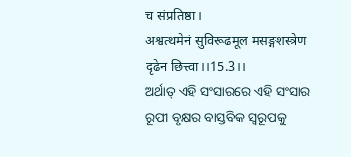च संप्रतिष्ठा।
अश्वत्थमेनं सुविरूढमूल मसङ्गशस्त्रेण दृढेन छित्त्वा।।15.3।।
ଅର୍ଥାତ୍ ଏହି ସଂସାରରେ ଏହି ସଂସାର ରୂପୀ ବୃକ୍ଷର ବାସ୍ତବିକ ସ୍ୱରୂପକୁ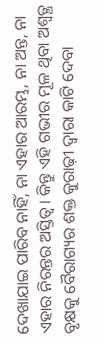ଦେଖାଯାଇ ପାରିବ ନାହିଁ, ନା ଏହାର ଆରମ୍ଭ, ନା ଅନ୍ତ, ନା ଏହାର ନିରନ୍ତର ଅସ୍ତିତ୍ୱ। କିନ୍ତୁ ଏହି ଗଭୀର ମୂଳ ଥିବା ଅଶ୍ୱତ୍ଥ ବୃକ୍ଷକୁ ବୈରାଗ୍ୟର ଶକ୍ତ କୁରାଢ଼ୀ ଦ୍ଵାରା କାଟି ଦେବା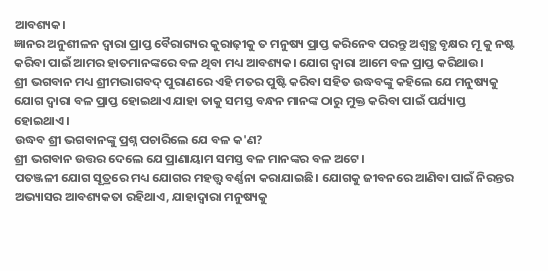ଆବଶ୍ୟକ।
ଜ୍ଞାନର ଅନୁଶୀଳନ ଦ୍ଵାରା ପ୍ରାପ୍ତ ବୈରାଗ୍ୟର କୁରାଢ଼ୀକୁ ତ ମନୁଷ୍ୟ ପ୍ରାପ୍ତ କରିନେବ ପରନ୍ତୁ ଅଶ୍ୱତ୍ଥ ବୃକ୍ଷର ମୂ କୁ ନଷ୍ଟ କରିବା ପାଇଁ ଆମର ହାତମାନଙ୍କରେ ବଳ ଥିବା ମଧ୍ୟ ଆବଶ୍ୟକ। ଯୋଗ ଦ୍ୱାରା ଆମେ ବଳ ପ୍ରାପ୍ତ କରିଥାଉ।
ଶ୍ରୀ ଭଗବାନ ମଧ୍ୟ ଶ୍ରୀମଦ୍ଭାଗବଦ୍ ପୁରାଣରେ ଏହି ମତର ପୁଷ୍ଟି କରିବା ସହିତ ଉଦ୍ଧବଙ୍କୁ କହିଲେ ଯେ ମନୁଷ୍ୟକୁ ଯୋଗ ଦ୍ୱାରା ବଳ ପ୍ରାପ୍ତ ହୋଇଥାଏ ଯାହା ତାକୁ ସମସ୍ତ ବନ୍ଧନ ମାନଙ୍କ ଠାରୁ ମୁକ୍ତ କରିବା ପାଇଁ ପର୍ଯ୍ୟାପ୍ତ ହୋଇଥାଏ।
ଉଦ୍ଧବ ଶ୍ରୀ ଭଗବାନଙ୍କୁ ପ୍ରଶ୍ନ ପଚାରିଲେ ଯେ ବଳ କ'ଣ?
ଶ୍ରୀ ଭଗବାନ ଉତ୍ତର ଦେଲେ ଯେ ପ୍ରାଣାୟାମ ସମସ୍ତ ବଳ ମାନଙ୍କର ବଳ ଅଟେ।
ପତଞ୍ଜଳୀ ଯୋଗ ସୂତ୍ରରେ ମଧ୍ୟ ଯୋଗର ମହତ୍ତ୍ଵ ବର୍ଣ୍ଣନା କରାଯାଇଛି। ଯୋଗକୁ ଜୀବନରେ ଆଣିବା ପାଇଁ ନିରନ୍ତର ଅଭ୍ୟାସର ଆବଶ୍ୟକତା ରହିଥାଏ, ଯାହାଦ୍ଵାରା ମନୁଷ୍ୟକୁ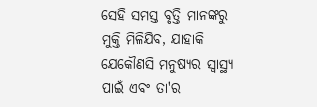ସେହି ସମସ୍ତ ବୃତ୍ତି ମାନଙ୍କରୁ ମୁକ୍ତି ମିଳିଯିବ, ଯାହାକି ଯେକୌଣସି ମନୁଷ୍ୟର ସ୍ବାସ୍ଥ୍ୟ ପାଇଁ ଏବଂ ତା'ର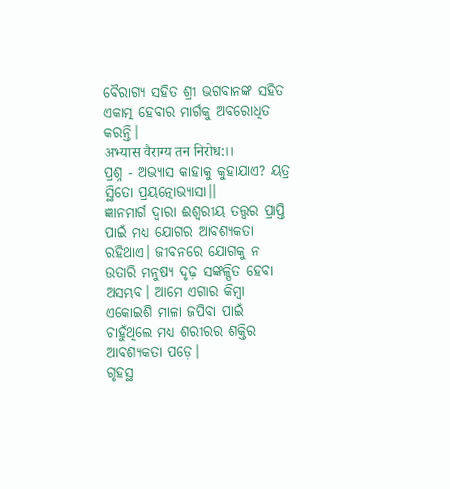ବୈରାଗ୍ୟ ସହିତ ଶ୍ରୀ ଭଗବାନଙ୍କ ସହିତ ଏକାତ୍ମ ହେବାର ମାର୍ଗକୁ ଅବରୋଧିତ କରନ୍ତି।
अभ्यास वैराग्य तन निरोध:।।
ପ୍ରଶ୍ନ - ଅଭ୍ୟାସ କାହାକୁ କୁହାଯାଏ? ୟତ୍ର ସ୍ଥିତୋ ପ୍ରୟତ୍ନୋଭ୍ୟାସା।।
ଜ୍ଞାନମାର୍ଗ ଦ୍ଵାରା ଈଶ୍ୱରୀୟ ତତ୍ତ୍ଵର ପ୍ରାପ୍ତି ପାଇଁ ମଧ୍ୟ ଯୋଗର ଆବଶ୍ୟକତା ରହିଥାଏ। ଜୀବନରେ ଯୋଗକୁ ନ ଉତାରି ମନୁଷ୍ୟ ଦୃଢ଼ ସଙ୍କଳ୍ପିତ ହେବା ଅସମ୍ଭବ। ଆମେ ଏଗାର କିମ୍ବା ଏକୋଇଶି ମାଳା ଜପିବା ପାଇଁ ଚାହୁଁଥିଲେ ମଧ୍ୟ ଶରୀରର ଶକ୍ତିର ଆବଶ୍ୟକତା ପଡ଼େ।
ଗୃହସ୍ଥ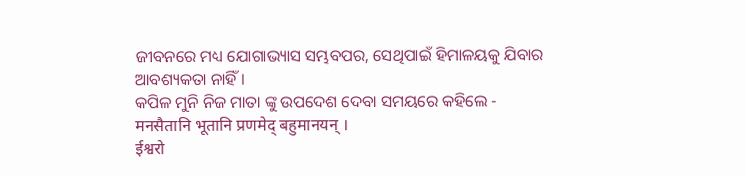ଜୀବନରେ ମଧ୍ୟ ଯୋଗାଭ୍ୟାସ ସମ୍ଭବପର, ସେଥିପାଇଁ ହିମାଳୟକୁ ଯିବାର ଆବଶ୍ୟକତା ନାହିଁ ।
କପିଳ ମୁନି ନିଜ ମାତା ଙ୍କୁ ଉପଦେଶ ଦେବା ସମୟରେ କହିଲେ -
मनसैतानि भूतानि प्रणमेद् बहुमानयन् ।
ईश्वरो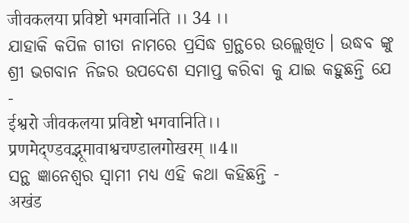जीवकलया प्रविष्टो भगवानिति ।। 34 ।।
ଯାହାକି କପିଳ ଗୀତା ନାମରେ ପ୍ରସିଦ୍ଧ ଗ୍ରନ୍ଥରେ ଉଲ୍ଲେଖିତ। ଉଦ୍ଧବ ଙ୍କୁ ଶ୍ରୀ ଭଗବାନ ନିଜର ଉପଦେଶ ସମାପ୍ତ କରିବା କୁ ଯାଇ କହୁଛନ୍ତି ଯେ -
ईश्वरो जीवकलया प्रविष्टो भगवानिति।।
प्रणमेद्ण्डवद्भूमावाश्वचण्डालगोखरम् ॥4॥
ସନ୍ଥ ଜ୍ଞାନେଶ୍ବର ସ୍ବାମୀ ମଧ୍ୟ ଏହି କଥା କହିଛନ୍ତି -
अखंड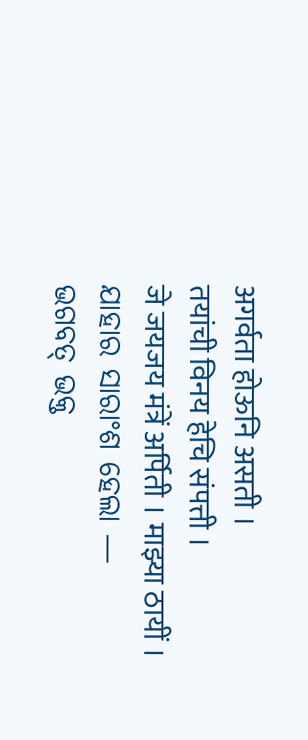अगर्वता होऊनि असती ।
तयांची विनय हेचि संपत्ती ।
जे जयजय मंत्रें अर्पिती । माझ्या ठायीं ।
ଯାହାର ସାରାଂଶ ହେଲା —
ଭଗବତ୍ ଭକ୍ତ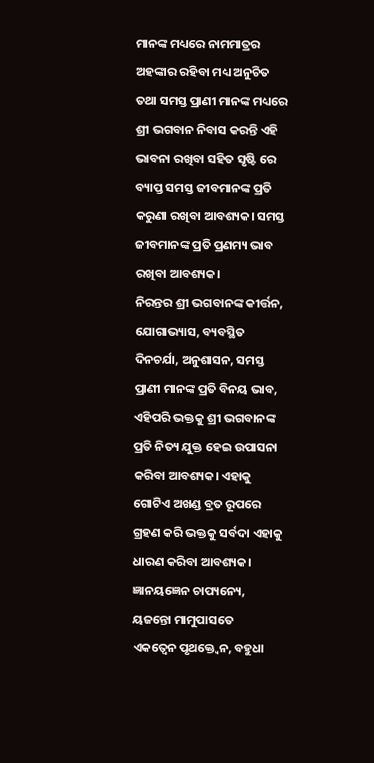ମାନଙ୍କ ମଧ୍ୟରେ ନାମମାତ୍ରର ଅହଙ୍କାର ରହିବା ମଧ୍ୟ ଅନୁଚିତ ତଥା ସମସ୍ତ ପ୍ରାଣୀ ମାନଙ୍କ ମଧ୍ୟରେ ଶ୍ରୀ ଭଗବାନ ନିବାସ କରନ୍ତି ଏହି ଭାବନା ରଖିବା ସହିତ ସୃଷ୍ଟି ରେ ବ୍ୟାପ୍ତ ସମସ୍ତ ଜୀବମାନଙ୍କ ପ୍ରତି କରୁଣା ରଖିବା ଆବଶ୍ୟକ। ସମସ୍ତ ଜୀବମାନଙ୍କ ପ୍ରତି ପ୍ରଣମ୍ୟ ଭାବ ରଖିବା ଆବଶ୍ୟକ।
ନିରନ୍ତର ଶ୍ରୀ ଭଗବାନଙ୍କ କୀର୍ତ୍ତନ, ଯୋଗାଭ୍ୟାସ, ବ୍ୟବସ୍ଥିତ ଦିନଚର୍ଯା, ଅନୁଶାସନ, ସମସ୍ତ ପ୍ରାଣୀ ମାନଙ୍କ ପ୍ରତି ବିନୟ ଭାବ, ଏହିପରି ଭକ୍ତକୁ ଶ୍ରୀ ଭଗବାନଙ୍କ ପ୍ରତି ନିତ୍ୟ ଯୁକ୍ତ ହେଇ ଉପାସନା କରିବା ଆବଶ୍ୟକ। ଏହାକୁ ଗୋଟିଏ ଅଖଣ୍ଡ ବ୍ରତ ରୂପରେ ଗ୍ରହଣ କରି ଭକ୍ତକୁ ସର୍ବଦା ଏହାକୁ ଧାରଣ କରିବା ଆବଶ୍ୟକ।
ଜ୍ଞାନୟଜ୍ଞେନ ଚାପ୍ୟନ୍ୟେ, ୟଜନ୍ତୋ ମାମୁପାସତେ
ଏକତ୍ୱେନ ପୃଥକ୍ତ୍ୱେନ, ବହୁଧା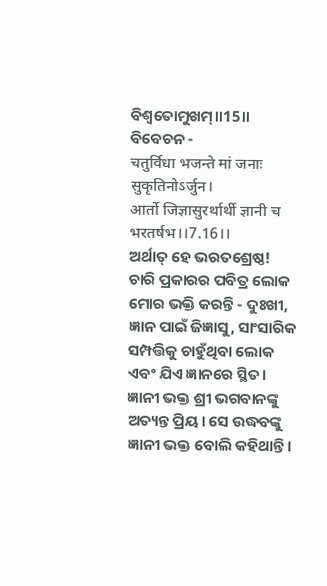ବିଶ୍ୱତୋମୁଖମ୍॥15॥
ବିବେଚନ -
चतुर्विधा भजन्ते मां जनाः सुकृतिनोऽर्जुन।
आर्तो जिज्ञासुरर्थार्थी ज्ञानी च भरतर्षभ।।7.16।।
ଅର୍ଥାତ୍ ହେ ଭରତଶ୍ରେଷ୍ଠ! ଚାରି ପ୍ରକାରର ପବିତ୍ର ଲୋକ ମୋର ଭକ୍ତି କରନ୍ତି - ଦୁଃଖୀ, ଜ୍ଞାନ ପାଇଁ ଜିଜ୍ଞାସୁ, ସାଂସାରିକ ସମ୍ପତ୍ତିକୁ ଚାହୁଁଥିବା ଲୋକ ଏବଂ ଯିଏ ଜ୍ଞାନରେ ସ୍ଥିତ। ଜ୍ଞାନୀ ଭକ୍ତ ଶ୍ରୀ ଭଗବାନଙ୍କୁ ଅତ୍ୟନ୍ତ ପ୍ରିୟ। ସେ ଉଦ୍ଧବଙ୍କୁ ଜ୍ଞାନୀ ଭକ୍ତ ବୋଲି କହିଥାନ୍ତି।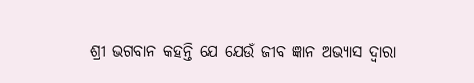ଶ୍ରୀ ଭଗବାନ କହନ୍ତି ଯେ ଯେଉଁ ଜୀବ ଜ୍ଞାନ ଅଭ୍ୟାସ ଦ୍ୱାରା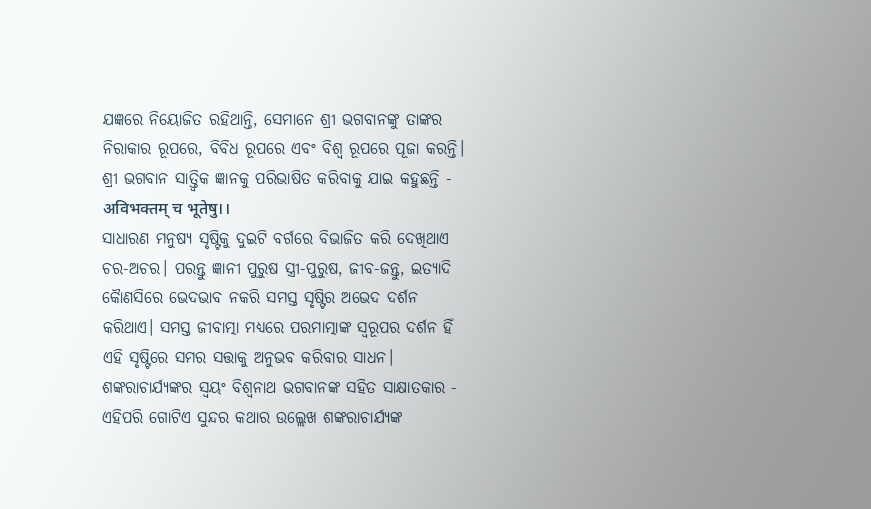ଯଜ୍ଞରେ ନିୟୋଜିତ ରହିଥାନ୍ତି, ସେମାନେ ଶ୍ରୀ ଭଗବାନଙ୍କୁ ତାଙ୍କର ନିରାକାର ରୂପରେ, ବିବିଧ ରୂପରେ ଏବଂ ବିଶ୍ୱ ରୂପରେ ପୂଜା କରନ୍ତି।
ଶ୍ରୀ ଭଗବାନ ସାତ୍ତ୍ୱିକ ଜ୍ଞାନକୁ ପରିଭାଷିତ କରିବାକୁ ଯାଇ କହୁଛନ୍ତି -
अविभक्तम् च भूतेषु।।
ସାଧାରଣ ମନୁଷ୍ୟ ସୃଷ୍ଟିକୁ ଦୁଇଟି ବର୍ଗରେ ବିଭାଜିତ କରି ଦେଖିଥାଏ ଚର-ଅଚର। ପରନ୍ତୁ ଜ୍ଞାନୀ ପୁରୁଷ ସ୍ତ୍ରୀ-ପୁରୁଷ, ଜୀବ-ଜନ୍ତୁ, ଇତ୍ୟାଦି କୋୖଣସିରେ ଭେଦଭାବ ନକରି ସମସ୍ତ ସୃଷ୍ଟିର ଅଭେଦ ଦର୍ଶନ କରିଥାଏ। ସମସ୍ତ ଜୀବାତ୍ମା ମଧ୍ୟରେ ପରମାତ୍ମାଙ୍କ ସ୍ୱରୂପର ଦର୍ଶନ ହିଁ ଏହି ସୃଷ୍ଟିରେ ସମର ସତ୍ତାକୁ ଅନୁଭବ କରିବାର ସାଧନ।
ଶଙ୍କରାଚାର୍ଯ୍ୟଙ୍କର ସ୍ୱୟଂ ବିଶ୍ୱନାଥ ଭଗବାନଙ୍କ ସହିତ ସାକ୍ଷାତକାର -
ଏହିପରି ଗୋଟିଏ ସୁନ୍ଦର କଥାର ଉଲ୍ଲେଖ ଶଙ୍କରାଚାର୍ଯ୍ୟଙ୍କ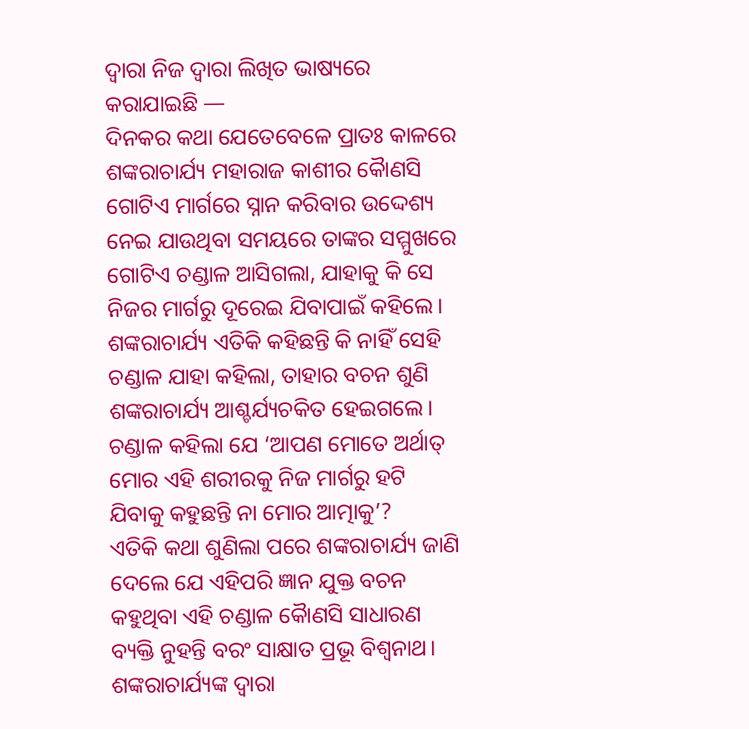ଦ୍ଵାରା ନିଜ ଦ୍ଵାରା ଲିଖିତ ଭାଷ୍ୟରେ କରାଯାଇଛି —
ଦିନକର କଥା ଯେତେବେଳେ ପ୍ରାତଃ କାଳରେ ଶଙ୍କରାଚାର୍ଯ୍ୟ ମହାରାଜ କାଶୀର କୋୖଣସି ଗୋଟିଏ ମାର୍ଗରେ ସ୍ନାନ କରିବାର ଉଦ୍ଦେଶ୍ୟ ନେଇ ଯାଉଥିବା ସମୟରେ ତାଙ୍କର ସମ୍ମୁଖରେ ଗୋଟିଏ ଚଣ୍ଡାଳ ଆସିଗଲା, ଯାହାକୁ କି ସେ ନିଜର ମାର୍ଗରୁ ଦୂରେଇ ଯିବାପାଇଁ କହିଲେ।
ଶଙ୍କରାଚାର୍ଯ୍ୟ ଏତିକି କହିଛନ୍ତି କି ନାହିଁ ସେହି ଚଣ୍ଡାଳ ଯାହା କହିଲା, ତାହାର ବଚନ ଶୁଣି ଶଙ୍କରାଚାର୍ଯ୍ୟ ଆଶ୍ଚର୍ଯ୍ୟଚକିତ ହେଇଗଲେ। ଚଣ୍ଡାଳ କହିଲା ଯେ ‘ଆପଣ ମୋତେ ଅର୍ଥାତ୍ ମୋର ଏହି ଶରୀରକୁ ନିଜ ମାର୍ଗରୁ ହଟି ଯିବାକୁ କହୁଛନ୍ତି ନା ମୋର ଆତ୍ମାକୁ’?
ଏତିକି କଥା ଶୁଣିଲା ପରେ ଶଙ୍କରାଚାର୍ଯ୍ୟ ଜାଣି ଦେଲେ ଯେ ଏହିପରି ଜ୍ଞାନ ଯୁକ୍ତ ବଚନ କହୁଥିବା ଏହି ଚଣ୍ଡାଳ କୋୖଣସି ସାଧାରଣ ବ୍ୟକ୍ତି ନୁହନ୍ତି ବରଂ ସାକ୍ଷାତ ପ୍ରଭୂ ବିଶ୍ୱନାଥ।
ଶଙ୍କରାଚାର୍ଯ୍ୟଙ୍କ ଦ୍ଵାରା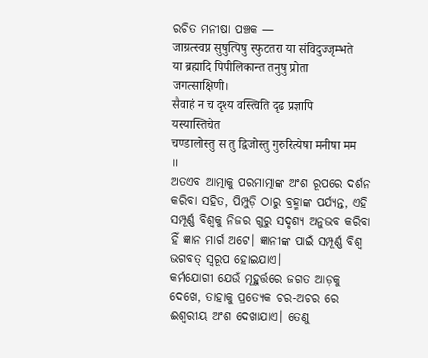ରଚିତ ମନୀଷା ପଞ୍ଚକ —
जाग्रत्स्वप्न सुषुत्पिषु स्फुटतरा या संविदुज्जृम्भते
या ब्रह्मादि पिपीलिकान्त तनुषु प्रोता जगत्साक्षिणी।
सैवाहं न च दृश्य वस्त्विति दृढ प्रज्ञापि यस्यास्तिचेत
चण्डालोस्तु स तु द्विजोस्तु गुरुरित्येषा मनीषा मम ॥
ଅତଏବ ଆତ୍ମାକୁ ପରମାତ୍ମାଙ୍କ ଅଂଶ ରୂପରେ ଦର୍ଶନ କରିବା ସହିତ, ପିମ୍ପୁଡ଼ି ଠାରୁ ବ୍ରହ୍ମାଙ୍କ ପର୍ଯ୍ୟନ୍ତ, ଏହି ସମ୍ପୂର୍ଣ୍ଣ ବିଶ୍ବକୁ ନିଜର ଗୁରୁ ସଦୃଶ୍ୟ ଅନୁଭବ କରିବା ହିଁ ଜ୍ଞାନ ମାର୍ଗ ଅଟେ। ଜ୍ଞାନୀଙ୍କ ପାଇଁ ସମ୍ପୂର୍ଣ୍ଣ ବିଶ୍ୱ ଭଗବତ୍ ସ୍ଵରୂପ ହୋଇଯାଏ।
କର୍ମଯୋଗୀ ଯେଉଁ ମୂହୁର୍ତ୍ତରେ ଜଗତ ଆଡ଼କୁ ଦେଖେ, ତାହାକୁ ପ୍ରତ୍ୟେକ ଚର-ଅଚର ରେ ଈଶ୍ୱରୀୟ ଅଂଶ ଦେଖାଯାଏ। ତେଣୁ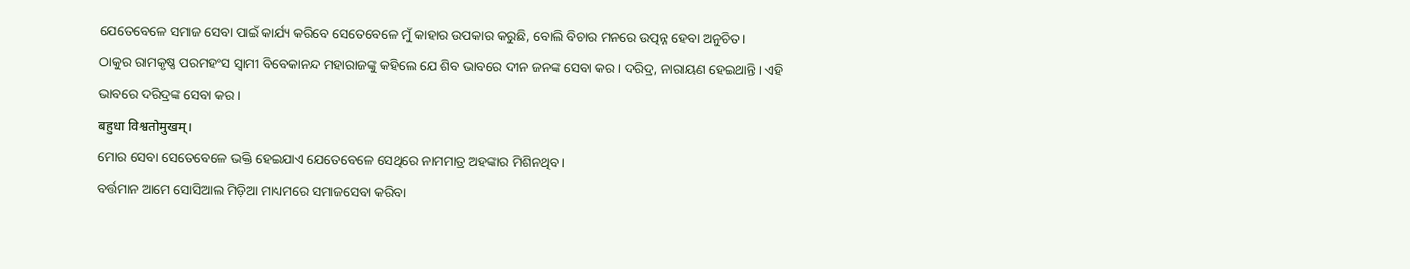ଯେତେବେଳେ ସମାଜ ସେବା ପାଇଁ କାର୍ଯ୍ୟ କରିବେ ସେତେବେଳେ ମୁଁ କାହାର ଉପକାର କରୁଛି, ବୋଲି ବିଚାର ମନରେ ଉତ୍ପନ୍ନ ହେବା ଅନୁଚିତ।
ଠାକୁର ରାମକୃଷ୍ଣ ପରମହଂସ ସ୍ୱାମୀ ବିବେକାନନ୍ଦ ମହାରାଜଙ୍କୁ କହିଲେ ଯେ ଶିବ ଭାବରେ ଦୀନ ଜନଙ୍କ ସେବା କର। ଦରିଦ୍ର, ନାରାୟଣ ହେଇଥାନ୍ତି। ଏହି ଭାବରେ ଦରିଦ୍ରଙ୍କ ସେବା କର।
बहुधा विश्वतोमुखम्।
ମୋର ସେବା ସେତେବେଳେ ଭକ୍ତି ହେଇଯାଏ ଯେତେବେଳେ ସେଥିରେ ନାମମାତ୍ର ଅହଙ୍କାର ମିଶିନଥିବ।
ବର୍ତ୍ତମାନ ଆମେ ସୋସିଆଲ ମିଡ଼ିଆ ମାଧ୍ୟମରେ ସମାଜସେବା କରିବା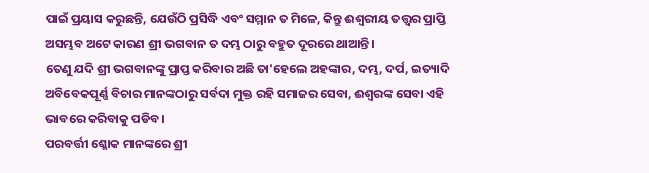ପାଇଁ ପ୍ରୟାସ କରୁଛନ୍ତି, ଯେଉଁଠି ପ୍ରସିଦ୍ଧି ଏବଂ ସମ୍ମାନ ତ ମିଳେ, କିନ୍ତୁ ଈଶ୍ୱରୀୟ ତତ୍ତ୍ଵର ପ୍ରାପ୍ତି ଅସମ୍ଭବ ଅଟେ କାରଣ ଶ୍ରୀ ଭଗବାନ ତ ଦମ୍ଭ ଠାରୁ ବହୁତ ଦୂରରେ ଥାଆନ୍ତି।
ତେଣୁ ଯଦି ଶ୍ରୀ ଭଗବାନଙ୍କୁ ପ୍ରାପ୍ତ କରିବାର ଅଛି ତା'ହେଲେ ଅହଙ୍କାର, ଦମ୍ଭ, ଦର୍ପ, ଇତ୍ୟାଦି ଅବିବେକପୂର୍ଣ୍ଣ ବିଚାର ମାନଙ୍କଠାରୁ ସର୍ବଦା ମୁକ୍ତ ରହି ସମାଜର ସେବା, ଈଶ୍ୱରଙ୍କ ସେବା ଏହି ଭାବରେ କରିବାକୁ ପଡିବ।
ପରବର୍ତ୍ତୀ ଶ୍ଳୋକ ମାନଙ୍କରେ ଶ୍ରୀ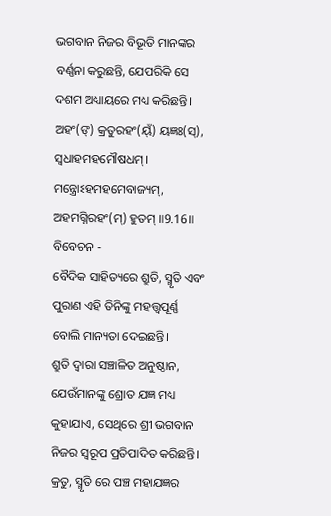ଭଗବାନ ନିଜର ବିଭୂତି ମାନଙ୍କର ବର୍ଣ୍ଣନା କରୁଛନ୍ତି, ଯେପରିକି ସେ ଦଶମ ଅଧ୍ୟାୟରେ ମଧ୍ୟ କରିଛନ୍ତି।
ଅହଂ(ଙ୍) କ୍ରତୁରହଂ(ୟ୍ଁ) ୟଜ୍ଞଃ(ସ୍), ସ୍ୱଧାହମହମୌଷଧମ୍।
ମନ୍ତ୍ରୋଽହମହମେବାଜ୍ୟମ୍, ଅହମଗ୍ନିରହଂ(ମ୍) ହୁତମ୍ ॥9.16॥
ବିବେଚନ -
ବୈଦିକ ସାହିତ୍ୟରେ ଶ୍ରୁତି, ସ୍ମୃତି ଏବଂ ପୁରାଣ ଏହି ତିନିଙ୍କୁ ମହତ୍ତ୍ୱପୂର୍ଣ୍ଣ ବୋଲି ମାନ୍ୟତା ଦେଇଛନ୍ତି।
ଶ୍ରୁତି ଦ୍ଵାରା ସଞ୍ଚାଳିତ ଅନୁଷ୍ଠାନ, ଯେଉଁମାନଙ୍କୁ ଶ୍ରୋତ ଯଜ୍ଞ ମଧ୍ୟ କୁହାଯାଏ, ସେଥିରେ ଶ୍ରୀ ଭଗବାନ ନିଜର ସ୍ୱରୂପ ପ୍ରତିପାଦିତ କରିଛନ୍ତି।
କ୍ରତୁ, ସ୍ମୃତି ରେ ପଞ୍ଚ ମହାଯଜ୍ଞର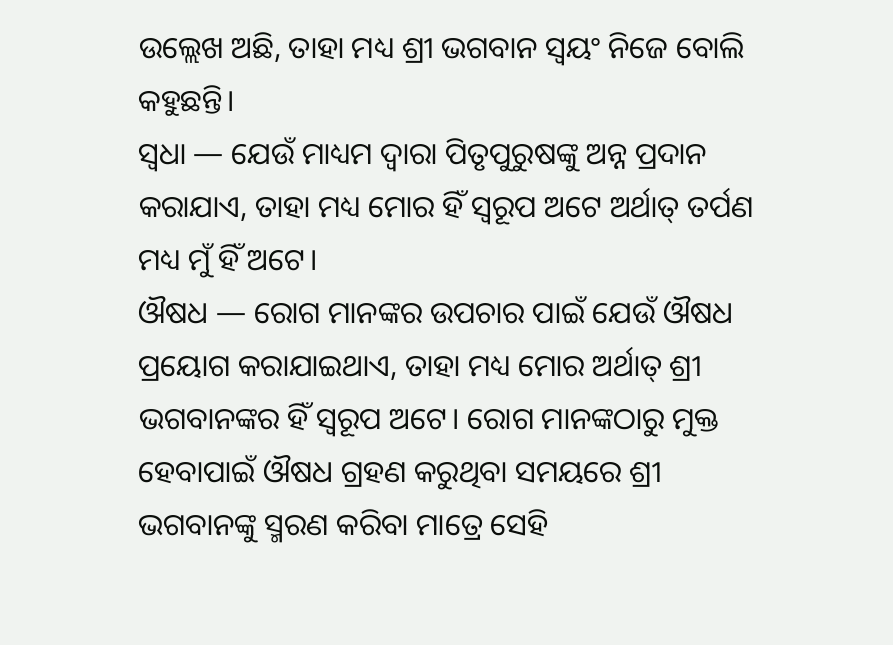ଉଲ୍ଲେଖ ଅଛି, ତାହା ମଧ୍ୟ ଶ୍ରୀ ଭଗବାନ ସ୍ୱୟଂ ନିଜେ ବୋଲି କହୁଛନ୍ତି।
ସ୍ୱଧା — ଯେଉଁ ମାଧ୍ୟମ ଦ୍ଵାରା ପିତୃପୁରୁଷଙ୍କୁ ଅନ୍ନ ପ୍ରଦାନ କରାଯାଏ, ତାହା ମଧ୍ୟ ମୋର ହିଁ ସ୍ୱରୂପ ଅଟେ ଅର୍ଥାତ୍ ତର୍ପଣ ମଧ୍ୟ ମୁଁ ହିଁ ଅଟେ।
ଔଷଧ — ରୋଗ ମାନଙ୍କର ଉପଚାର ପାଇଁ ଯେଉଁ ଔଷଧ ପ୍ରୟୋଗ କରାଯାଇଥାଏ, ତାହା ମଧ୍ୟ ମୋର ଅର୍ଥାତ୍ ଶ୍ରୀ ଭଗବାନଙ୍କର ହିଁ ସ୍ୱରୂପ ଅଟେ। ରୋଗ ମାନଙ୍କଠାରୁ ମୁକ୍ତ ହେବାପାଇଁ ଔଷଧ ଗ୍ରହଣ କରୁଥିବା ସମୟରେ ଶ୍ରୀ ଭଗବାନଙ୍କୁ ସ୍ମରଣ କରିବା ମାତ୍ରେ ସେହି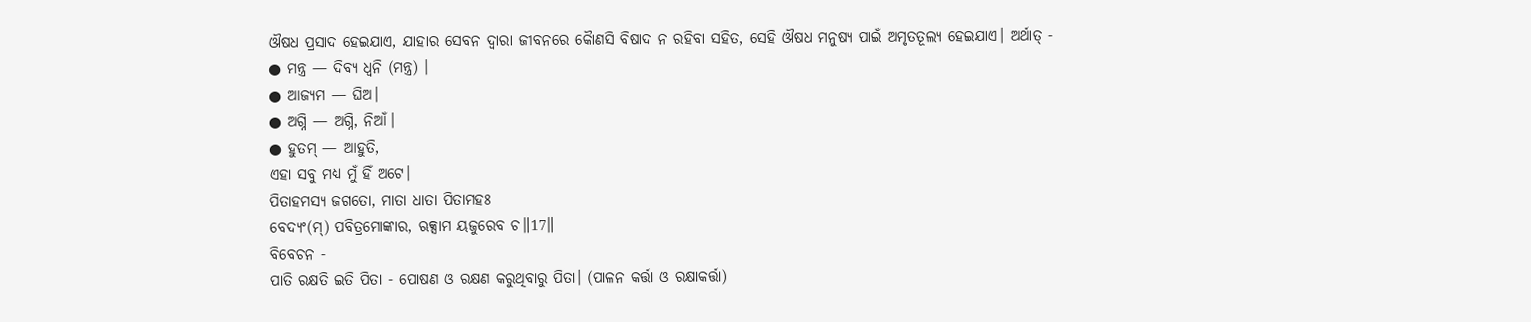ଔଷଧ ପ୍ରସାଦ ହେଇଯାଏ, ଯାହାର ସେବନ ଦ୍ଵାରା ଜୀବନରେ କୋୖଣସି ବିଷାଦ ନ ରହିବା ସହିତ, ସେହି ଔଷଧ ମନୁଷ୍ୟ ପାଇଁ ଅମୃତତୂଲ୍ୟ ହେଇଯାଏ। ଅର୍ଥାତ୍ -
● ମନ୍ତ୍ର — ଦିବ୍ୟ ଧ୍ୱନି (ମନ୍ତ୍ର) ।
● ଆଜ୍ୟମ — ଘିଅ।
● ଅଗ୍ନି — ଅଗ୍ନି, ନିଆଁ।
● ହୁତମ୍ — ଆହୁତି,
ଏହା ସବୁ ମଧ୍ୟ ମୁଁ ହିଁ ଅଟେ।
ପିତାହମସ୍ୟ ଜଗତୋ, ମାତା ଧାତା ପିତାମହଃ
ବେଦ୍ୟଂ(ମ୍) ପବିତ୍ରମୋଙ୍କାର, ଋକ୍ସାମ ୟଜୁରେବ ଚ॥17॥
ବିବେଚନ -
ପାତି ରକ୍ଷତି ଇତି ପିତା - ପୋଷଣ ଓ ରକ୍ଷଣ କରୁଥିବାରୁ ପିତା। (ପାଳନ କର୍ତ୍ତା ଓ ରକ୍ଷାକର୍ତ୍ତା)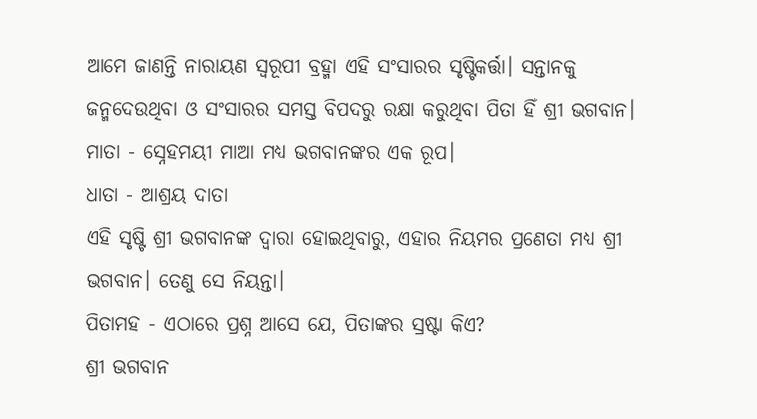ଆମେ ଜାଣନ୍ତି ନାରାୟଣ ସ୍ୱରୂପୀ ବ୍ରହ୍ମା ଏହି ସଂସାରର ସୃଷ୍ଟିକର୍ତ୍ତା। ସନ୍ତାନକୁ ଜନ୍ମଦେଉଥିବା ଓ ସଂସାରର ସମସ୍ତ ବିପଦରୁ ରକ୍ଷା କରୁଥିବା ପିତା ହିଁ ଶ୍ରୀ ଭଗବାନ।
ମାତା - ସ୍ନେହମୟୀ ମାଆ ମଧ୍ୟ ଭଗବାନଙ୍କର ଏକ ରୂପ।
ଧାତା - ଆଶ୍ରୟ ଦାତା
ଏହି ସୃଷ୍ଟି ଶ୍ରୀ ଭଗବାନଙ୍କ ଦ୍ଵାରା ହୋଇଥିବାରୁ, ଏହାର ନିୟମର ପ୍ରଣେତା ମଧ୍ୟ ଶ୍ରୀ ଭଗବାନ। ତେଣୁ ସେ ନିୟନ୍ତା।
ପିତାମହ - ଏଠାରେ ପ୍ରଶ୍ନ ଆସେ ଯେ, ପିତାଙ୍କର ସ୍ରଷ୍ଟା କିଏ?
ଶ୍ରୀ ଭଗବାନ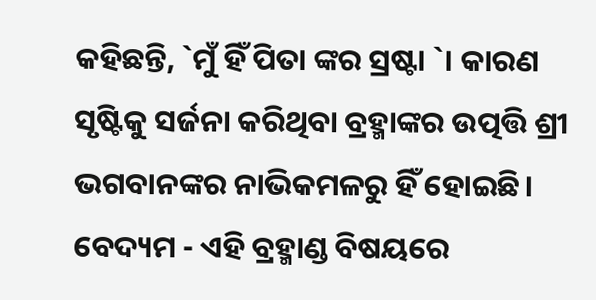କହିଛନ୍ତି, `ମୁଁ ହିଁ ପିତା ଙ୍କର ସ୍ରଷ୍ଟା `। କାରଣ ସୃଷ୍ଟିକୁ ସର୍ଜନା କରିଥିବା ବ୍ରହ୍ମାଙ୍କର ଉତ୍ପତ୍ତି ଶ୍ରୀ ଭଗବାନଙ୍କର ନାଭିକମଳରୁ ହିଁ ହୋଇଛି।
ବେଦ୍ୟମ - ଏହି ବ୍ରହ୍ମାଣ୍ଡ ବିଷୟରେ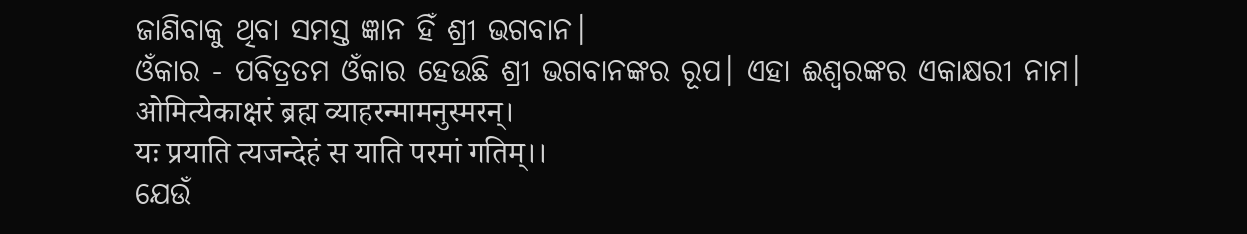ଜାଣିବାକୁ ଥିବା ସମସ୍ତ ଜ୍ଞାନ ହିଁ ଶ୍ରୀ ଭଗବାନ।
ଓଁକାର - ପବିତ୍ରତମ ଓଁକାର ହେଉଛି ଶ୍ରୀ ଭଗବାନଙ୍କର ରୂପ। ଏହା ଈଶ୍ୱରଙ୍କର ଏକାକ୍ଷରୀ ନାମ।
ओमित्येकाक्षरं ब्रह्म व्याहरन्मामनुस्मरन्।
यः प्रयाति त्यजन्देहं स याति परमां गतिम्।।
ଯେଉଁ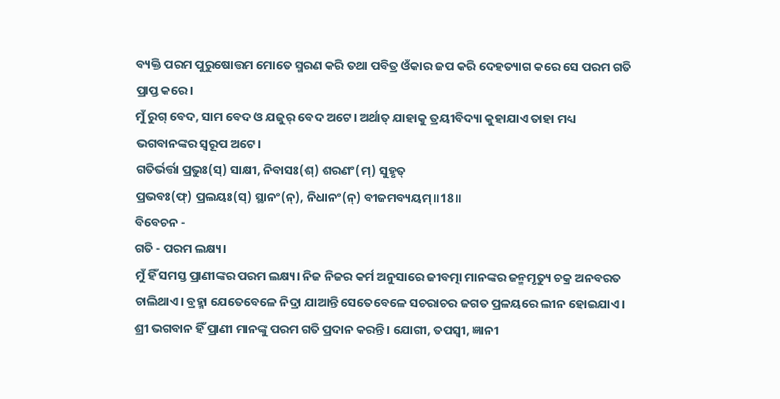ବ୍ୟକ୍ତି ପରମ ପୁରୁଷୋତ୍ତମ ମୋତେ ସ୍ମରଣ କରି ତଥା ପବିତ୍ର ଓଁକାର ଜପ କରି ଦେହତ୍ୟାଗ କରେ ସେ ପରମ ଗତି ପ୍ରାପ୍ତ କରେ।
ମୁଁ ରୁଗ୍ ବେଦ, ସାମ ବେଦ ଓ ଯଜୁର୍ ବେଦ ଅଟେ। ଅର୍ଥାତ୍ ଯାହାକୁ ତ୍ରୟୀବିଦ୍ୟା କୁହାଯାଏ ତାହା ମଧ୍ୟ ଭଗବାନଙ୍କର ସ୍ୱରୂପ ଅଟେ।
ଗତିର୍ଭର୍ତ୍ତା ପ୍ରଭୁଃ(ସ୍) ସାକ୍ଷୀ, ନିବାସଃ(ଶ୍) ଶରଣଂ(ମ୍) ସୁହୃତ୍
ପ୍ରଭବଃ(ଫ୍) ପ୍ରଲୟଃ(ସ୍) ସ୍ଥାନଂ(ନ୍), ନିଧାନଂ(ନ୍) ବୀଜମବ୍ୟୟମ୍॥18॥
ବିବେଚନ -
ଗତି - ପରମ ଲକ୍ଷ୍ୟ।
ମୁଁ ହିଁ ସମସ୍ତ ପ୍ରାଣୀଙ୍କର ପରମ ଲକ୍ଷ୍ୟ। ନିଜ ନିଜର କର୍ମ ଅନୁସାରେ ଜୀବତ୍ମା ମାନଙ୍କର ଜନ୍ମମୃତ୍ୟୁ ଚକ୍ର ଅନବରତ ଚାଲିଥାଏ। ବ୍ରହ୍ମା ଯେତେବେଳେ ନିଦ୍ରା ଯାଆନ୍ତି ସେତେବେଳେ ସଚରାଚର ଜଗତ ପ୍ରଳୟରେ ଲୀନ ହୋଇଯାଏ। ଶ୍ରୀ ଭଗବାନ ହିଁ ପ୍ରାଣୀ ମାନଙ୍କୁ ପରମ ଗତି ପ୍ରଦାନ କରନ୍ତି। ଯୋଗୀ, ତପସ୍ୱୀ, ଜ୍ଞାନୀ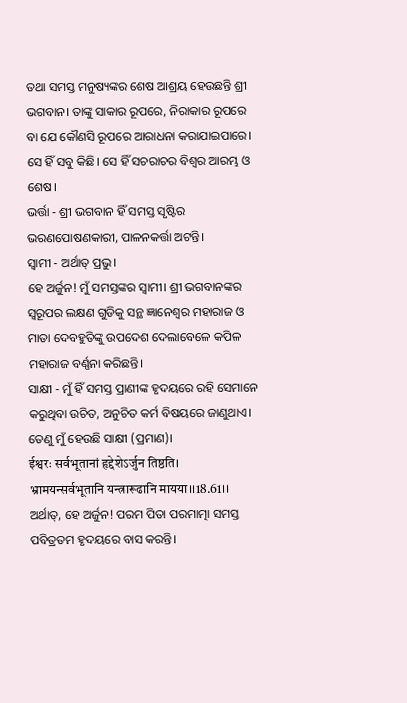ତଥା ସମସ୍ତ ମନୁଷ୍ୟଙ୍କର ଶେଷ ଆଶ୍ରୟ ହେଉଛନ୍ତି ଶ୍ରୀ ଭଗବାନ। ତାଙ୍କୁ ସାକାର ରୂପରେ, ନିରାକାର ରୂପରେ ବା ଯେ କୌଣସି ରୂପରେ ଆରାଧନା କରାଯାଇପାରେ। ସେ ହିଁ ସବୁ କିଛି। ସେ ହିଁ ସଚରାଚର ବିଶ୍ୱର ଆରମ୍ଭ ଓ ଶେଷ।
ଭର୍ତ୍ତା - ଶ୍ରୀ ଭଗବାନ ହିଁ ସମସ୍ତ ସୃଷ୍ଟିର ଭରଣପୋଷଣକାରୀ, ପାଳନକର୍ତ୍ତା ଅଟନ୍ତି।
ସ୍ୱାମୀ - ଅର୍ଥାତ୍ ପ୍ରଭୁ।
ହେ ଅର୍ଜୁନ! ମୁଁ ସମସ୍ତଙ୍କର ସ୍ୱାମୀ। ଶ୍ରୀ ଭଗବାନଙ୍କର ସ୍ୱରୂପର ଲକ୍ଷଣ ଗୁଡିକୁ ସନ୍ଥ ଜ୍ଞାନେଶ୍ୱର ମହାରାଜ ଓ ମାତା ଦେବହୁତିଙ୍କୁ ଉପଦେଶ ଦେଲାବେଳେ କପିଳ ମହାରାଜ ବର୍ଣ୍ଣନା କରିଛନ୍ତି।
ସାକ୍ଷୀ - ମୁଁ ହିଁ ସମସ୍ତ ପ୍ରାଣୀଙ୍କ ହୃଦୟରେ ରହି ସେମାନେ କରୁଥିବା ଉଚିତ, ଅନୁଚିତ କର୍ମ ବିଷୟରେ ଜାଣୁଥାଏ। ତେଣୁ ମୁଁ ହେଉଛି ସାକ୍ଷୀ (ପ୍ରମାଣ)।
ईश्वरः सर्वभूतानां हृद्देशेऽर्जुन तिष्ठति।
भ्रामयन्सर्वभूतानि यन्त्रारूढानि मायया।।18.61।।
ଅର୍ଥାତ୍, ହେ ଅର୍ଜୁନ! ପରମ ପିତା ପରମାତ୍ମା ସମସ୍ତ ପବିତ୍ରତମ ହୃଦୟରେ ବାସ କରନ୍ତି।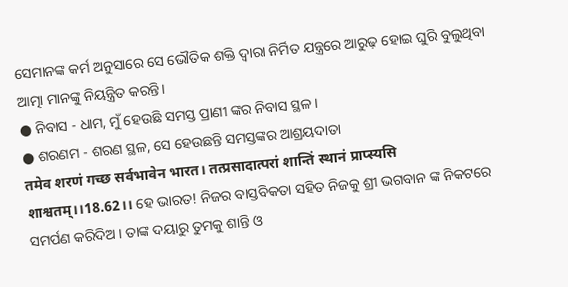ସେମାନଙ୍କ କର୍ମ ଅନୁସାରେ ସେ ଭୌତିକ ଶକ୍ତି ଦ୍ୱାରା ନିର୍ମିତ ଯନ୍ତ୍ରରେ ଆରୁଢ଼ ହୋଇ ଘୁରି ବୁଲୁଥିବା ଆତ୍ମା ମାନଙ୍କୁ ନିୟନ୍ତ୍ରିତ କରନ୍ତି।
● ନିବାସ - ଧାମ, ମୁଁ ହେଉଛି ସମସ୍ତ ପ୍ରାଣୀ ଙ୍କର ନିବାସ ସ୍ଥଳ।
● ଶରଣମ - ଶରଣ ସ୍ଥଳ, ସେ ହେଉଛନ୍ତି ସମସ୍ତଙ୍କର ଆଶ୍ରୟଦାତା
तमेव शरणं गच्छ सर्वभावेन भारत। तत्प्रसादात्परां शान्तिं स्थानं प्राप्स्यसि शाश्वतम्।।18.62।। ହେ ଭାରତ! ନିଜର ବାସ୍ତବିକତା ସହିତ ନିଜକୁ ଶ୍ରୀ ଭଗବାନ ଙ୍କ ନିକଟରେ ସମର୍ପଣ କରିଦିଅ । ତାଙ୍କ ଦୟାରୁ ତୁମକୁ ଶାନ୍ତି ଓ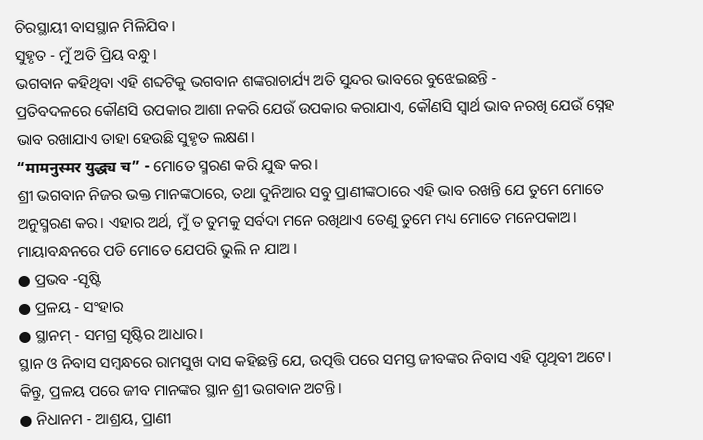ଚିରସ୍ଥାୟୀ ବାସସ୍ଥାନ ମିଳିଯିବ।
ସୁହୃତ - ମୁଁ ଅତି ପ୍ରିୟ ବନ୍ଧୁ।
ଭଗବାନ କହିଥିବା ଏହି ଶବ୍ଦଟିକୁ ଭଗବାନ ଶଙ୍କରାଚାର୍ଯ୍ୟ ଅତି ସୁନ୍ଦର ଭାବରେ ବୁଝେଇଛନ୍ତି -
ପ୍ରତିବଦଳରେ କୌଣସି ଉପକାର ଆଶା ନକରି ଯେଉଁ ଉପକାର କରାଯାଏ, କୌଣସି ସ୍ୱାର୍ଥ ଭାବ ନରଖି ଯେଉଁ ସ୍ନେହ ଭାବ ରଖାଯାଏ ତାହା ହେଉଛି ସୁହୃତ ଲକ୍ଷଣ।
“मामनुस्मर युद्ध्य च” - ମୋତେ ସ୍ମରଣ କରି ଯୁଦ୍ଧ କର।
ଶ୍ରୀ ଭଗବାନ ନିଜର ଭକ୍ତ ମାନଙ୍କଠାରେ, ତଥା ଦୁନିଆର ସବୁ ପ୍ରାଣୀଙ୍କଠାରେ ଏହି ଭାବ ରଖନ୍ତି ଯେ ତୁମେ ମୋତେ ଅନୁସ୍ମରଣ କର। ଏହାର ଅର୍ଥ, ମୁଁ ତ ତୁମକୁ ସର୍ବଦା ମନେ ରଖିଥାଏ ତେଣୁ ତୁମେ ମଧ୍ୟ ମୋତେ ମନେପକାଅ। ମାୟାବନ୍ଧନରେ ପଡି ମୋତେ ଯେପରି ଭୁଲି ନ ଯାଅ ।
● ପ୍ରଭବ -ସୃଷ୍ଟି
● ପ୍ରଳୟ - ସଂହାର
● ସ୍ଥାନମ୍ - ସମଗ୍ର ସୃଷ୍ଟିର ଆଧାର।
ସ୍ଥାନ ଓ ନିବାସ ସମ୍ବନ୍ଧରେ ରାମସୁଖ ଦାସ କହିଛନ୍ତି ଯେ, ଉତ୍ପତ୍ତି ପରେ ସମସ୍ତ ଜୀବଙ୍କର ନିବାସ ଏହି ପୃଥିବୀ ଅଟେ। କିନ୍ତୁ, ପ୍ରଳୟ ପରେ ଜୀବ ମାନଙ୍କର ସ୍ଥାନ ଶ୍ରୀ ଭଗବାନ ଅଟନ୍ତି।
● ନିଧାନମ - ଆଶ୍ରୟ, ପ୍ରାଣୀ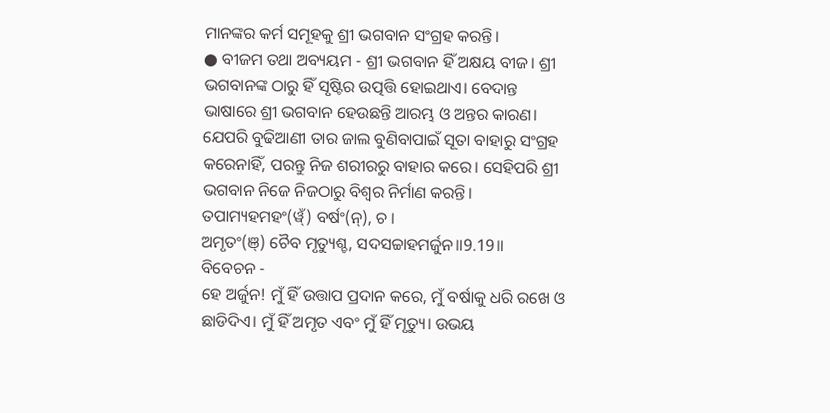ମାନଙ୍କର କର୍ମ ସମୂହକୁ ଶ୍ରୀ ଭଗବାନ ସଂଗ୍ରହ କରନ୍ତି।
● ବୀଜମ ତଥା ଅବ୍ୟୟମ - ଶ୍ରୀ ଭଗବାନ ହିଁ ଅକ୍ଷୟ ବୀଜ। ଶ୍ରୀ ଭଗବାନଙ୍କ ଠାରୁ ହିଁ ସୃଷ୍ଟିର ଉତ୍ପତ୍ତି ହୋଇଥାଏ। ବେଦାନ୍ତ ଭାଷାରେ ଶ୍ରୀ ଭଗବାନ ହେଉଛନ୍ତି ଆରମ୍ଭ ଓ ଅନ୍ତର କାରଣ।
ଯେପରି ବୁଢିଆଣୀ ତାର ଜାଲ ବୁଣିବାପାଇଁ ସୂତା ବାହାରୁ ସଂଗ୍ରହ କରେନାହିଁ, ପରନ୍ତୁ ନିଜ ଶରୀରରୁ ବାହାର କରେ। ସେହିପରି ଶ୍ରୀ ଭଗବାନ ନିଜେ ନିଜଠାରୁ ବିଶ୍ୱର ନିର୍ମାଣ କରନ୍ତି।
ତପାମ୍ୟହମହଂ(ୱ୍ଁ) ବର୍ଷଂ(ନ୍), ଚ ।
ଅମୃତଂ(ଞ୍) ଚୈବ ମୃତ୍ୟୁଶ୍ଚ, ସଦସଚ୍ଚାହମର୍ଜୁନ॥9.19॥
ବିବେଚନ -
ହେ ଅର୍ଜୁନ! ମୁଁ ହିଁ ଉତ୍ତାପ ପ୍ରଦାନ କରେ, ମୁଁ ବର୍ଷାକୁ ଧରି ରଖେ ଓ ଛାଡିଦିଏ। ମୁଁ ହିଁ ଅମୃତ ଏବଂ ମୁଁ ହିଁ ମୃତ୍ୟୁ। ଉଭୟ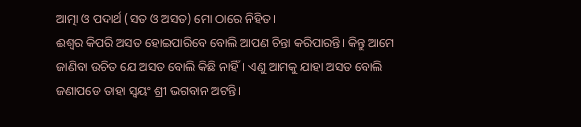ଆତ୍ମା ଓ ପଦାର୍ଥ (ସତ ଓ ଅସତ) ମୋ ଠାରେ ନିହିତ।
ଈଶ୍ୱର କିପରି ଅସତ ହୋଇପାରିବେ ବୋଲି ଆପଣ ଚିନ୍ତା କରିପାରନ୍ତି। କିନ୍ତୁ ଆମେ ଜାଣିବା ଉଚିତ ଯେ ଅସତ ବୋଲି କିଛି ନାହିଁ। ଏଣୁ ଆମକୁ ଯାହା ଅସତ ବୋଲି ଜଣାପଡେ ତାହା ସ୍ୱୟଂ ଶ୍ରୀ ଭଗବାନ ଅଟନ୍ତି।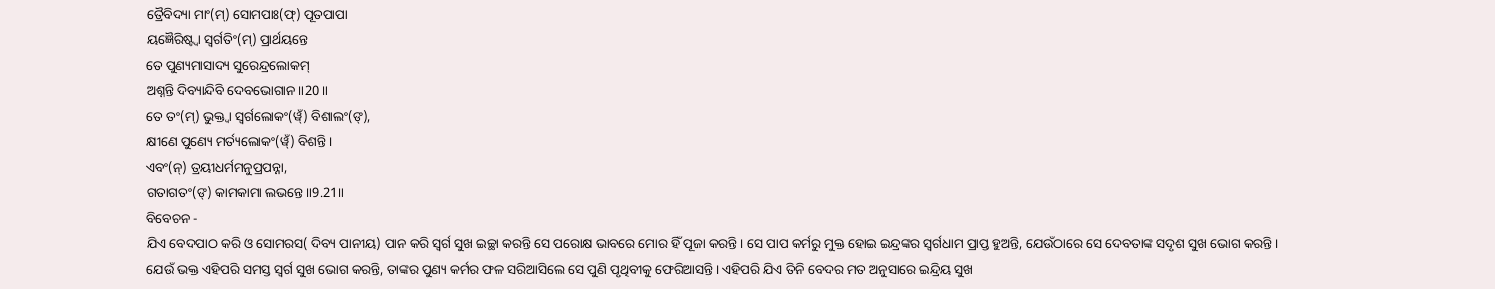ତ୍ରୈବିଦ୍ୟା ମାଂ(ମ୍) ସୋମପାଃ(ଫ୍) ପୂତପାପା
ୟଜ୍ଞୈରିଷ୍ଟ୍ୱା ସ୍ୱର୍ଗତିଂ(ମ୍) ପ୍ରାର୍ଥୟନ୍ତେ
ତେ ପୁଣ୍ୟମାସାଦ୍ୟ ସୁରେନ୍ଦ୍ରଲୋକମ୍
ଅଶ୍ନନ୍ତି ଦିବ୍ୟାନ୍ଦିବି ଦେବଭୋଗାନ॥20॥
ତେ ତଂ(ମ୍) ଭୁକ୍ତ୍ୱା ସ୍ୱର୍ଗଲୋକଂ(ୱ୍ଁ) ବିଶାଲଂ(ଙ୍),
କ୍ଷୀଣେ ପୁଣ୍ୟେ ମର୍ତ୍ୟଲୋକଂ(ୱ୍ଁ) ବିଶନ୍ତି ।
ଏବଂ(ନ୍) ତ୍ରୟୀଧର୍ମମନୁପ୍ରପନ୍ନା,
ଗତାଗତଂ(ଙ୍) କାମକାମା ଲଭନ୍ତେ॥9.21॥
ବିବେଚନ -
ଯିଏ ବେଦପାଠ କରି ଓ ସୋମରସ( ଦିବ୍ୟ ପାନୀୟ) ପାନ କରି ସ୍ୱର୍ଗ ସୁଖ ଇଚ୍ଛା କରନ୍ତି ସେ ପରୋକ୍ଷ ଭାବରେ ମୋର ହିଁ ପୂଜା କରନ୍ତି। ସେ ପାପ କର୍ମରୁ ମୁକ୍ତ ହୋଇ ଇନ୍ଦ୍ରଙ୍କର ସ୍ୱର୍ଗଧାମ ପ୍ରାପ୍ତ ହୁଅନ୍ତି, ଯେଉଁଠାରେ ସେ ଦେବତାଙ୍କ ସଦୃଶ ସୁଖ ଭୋଗ କରନ୍ତି।
ଯେଉଁ ଭକ୍ତ ଏହିପରି ସମସ୍ତ ସ୍ୱର୍ଗ ସୁଖ ଭୋଗ କରନ୍ତି, ତାଙ୍କର ପୁଣ୍ୟ କର୍ମର ଫଳ ସରିଆସିଲେ ସେ ପୁଣି ପୃଥିବୀକୁ ଫେରିଆସନ୍ତି। ଏହିପରି ଯିଏ ତିନି ବେଦର ମତ ଅନୁସାରେ ଇନ୍ଦ୍ରିୟ ସୁଖ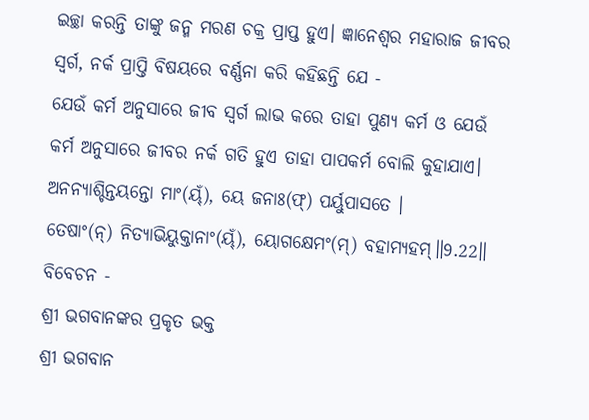ଇଚ୍ଛା କରନ୍ତି ତାଙ୍କୁ ଜନ୍ମ ମରଣ ଚକ୍ର ପ୍ରାପ୍ତ ହୁଏ। ଜ୍ଞାନେଶ୍ୱର ମହାରାଜ ଜୀବର ସ୍ୱର୍ଗ, ନର୍କ ପ୍ରାପ୍ତି ବିଷୟରେ ବର୍ଣ୍ଣନା କରି କହିଛନ୍ତି ଯେ -
ଯେଉଁ କର୍ମ ଅନୁସାରେ ଜୀବ ସ୍ୱର୍ଗ ଲାଭ କରେ ତାହା ପୁଣ୍ୟ କର୍ମ ଓ ଯେଉଁ କର୍ମ ଅନୁସାରେ ଜୀବର ନର୍କ ଗତି ହୁଏ ତାହା ପାପକର୍ମ ବୋଲି କୁହାଯାଏ।
ଅନନ୍ୟାଶ୍ଚିନ୍ତୟନ୍ତୋ ମାଂ(ୟ୍ଁ), ୟେ ଜନାଃ(ଫ୍) ପର୍ୟୁପାସତେ ।
ତେଷାଂ(ନ୍) ନିତ୍ୟାଭିୟୁକ୍ତାନାଂ(ୟ୍ଁ), ୟୋଗକ୍ଷେମଂ(ମ୍) ବହାମ୍ୟହମ୍॥9.22॥
ବିବେଚନ -
ଶ୍ରୀ ଭଗବାନଙ୍କର ପ୍ରକୃତ ଭକ୍ତ
ଶ୍ରୀ ଭଗବାନ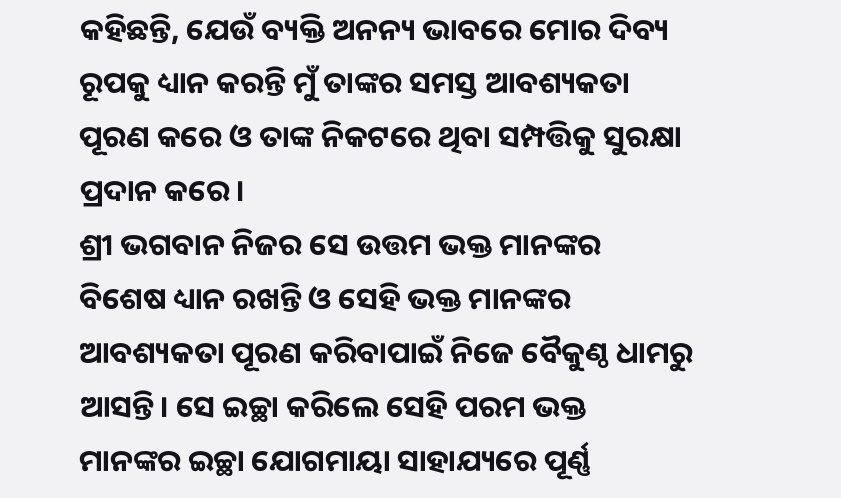କହିଛନ୍ତି, ଯେଉଁ ବ୍ୟକ୍ତି ଅନନ୍ୟ ଭାବରେ ମୋର ଦିବ୍ୟ ରୂପକୁ ଧ୍ୟାନ କରନ୍ତି ମୁଁ ତାଙ୍କର ସମସ୍ତ ଆବଶ୍ୟକତା ପୂରଣ କରେ ଓ ତାଙ୍କ ନିକଟରେ ଥିବା ସମ୍ପତ୍ତିକୁ ସୁରକ୍ଷା ପ୍ରଦାନ କରେ।
ଶ୍ରୀ ଭଗବାନ ନିଜର ସେ ଉତ୍ତମ ଭକ୍ତ ମାନଙ୍କର ବିଶେଷ ଧ୍ୟାନ ରଖନ୍ତି ଓ ସେହି ଭକ୍ତ ମାନଙ୍କର ଆବଶ୍ୟକତା ପୂରଣ କରିବାପାଇଁ ନିଜେ ବୈକୁଣ୍ଠ ଧାମରୁ ଆସନ୍ତି। ସେ ଇଚ୍ଛା କରିଲେ ସେହି ପରମ ଭକ୍ତ ମାନଙ୍କର ଇଚ୍ଛା ଯୋଗମାୟା ସାହାଯ୍ୟରେ ପୂର୍ଣ୍ଣ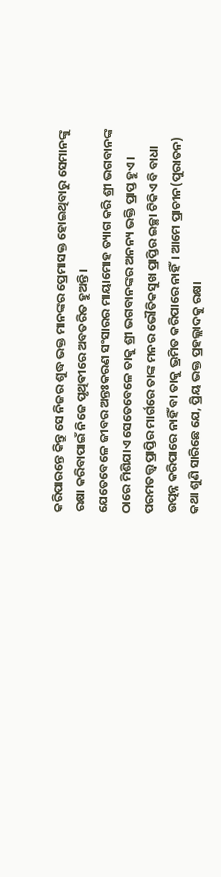କରିପାରନ୍ତେ କିନ୍ତୁ ସେ ନିଜର ଶୁଦ୍ଧ ଭକ୍ତ ମାନଙ୍କର ପ୍ରେମାସକ୍ତ ହୋଇଥିବାରୁ ସେମାନଙ୍କୁ ରକ୍ଷା କରିବାପାଇଁ ନିଜେ ପୃଥିଵୀରେ ଅବତରିତ ହୁଅନ୍ତି।
ଯେତେବେଳେ ଜୀବର ଅନ୍ତଃକରଣ ସଂସାରର ମାୟାମୋହ ତ୍ୟାଗ କରି ଶ୍ରୀ ଭଗବାନଙ୍କ ଠାରେ ମିଶିଯାଏ ସେତେବେଳେ ତାକୁ ଶ୍ରୀ ଭଗବାନଙ୍କର ଅନନ୍ୟ ଭକ୍ତି ପ୍ରାପ୍ତ ହୁଏ। ପରମତତ୍ତ୍ୱ ପ୍ରାପ୍ତିର ମାର୍ଗରେ ତାଙ୍କ ମନର ଭୌତିକସୁଖ ପ୍ରାପ୍ତିର ଇଚ୍ଛା ଟିକିଏ ବି ବାଧା ଉତ୍ପନ୍ନ କରିପାରେ ନାହିଁ ବା ତାକୁ ଭ୍ରମିତ କରିପାରେ ନାହିଁ। ଆମେ ପ୍ରାଚୀନ(ପୁରାତନ) କଥା ଶୁଣି ସାରିଛେ ଯେ, ପ୍ରିୟ ଭକ୍ତ ପ୍ରହଲ୍ଲାଦକୁ ରକ୍ଷା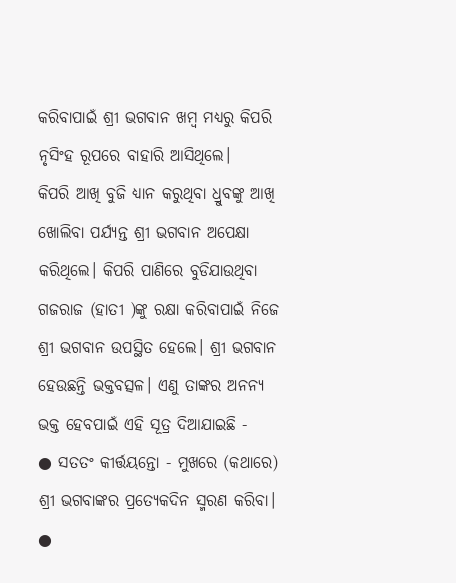କରିବାପାଇଁ ଶ୍ରୀ ଭଗବାନ ଖମ୍ବ ମଧ୍ୟରୁ କିପରି ନୃସିଂହ ରୂପରେ ବାହାରି ଆସିଥିଲେ।
କିପରି ଆଖି ବୁଜି ଧ୍ୟାନ କରୁଥିବା ଧ୍ରୁବଙ୍କୁ ଆଖି ଖୋଲିବା ପର୍ଯ୍ୟନ୍ତ ଶ୍ରୀ ଭଗବାନ ଅପେକ୍ଷା କରିଥିଲେ। କିପରି ପାଣିରେ ବୁଡିଯାଉଥିବା ଗଜରାଜ (ହାତୀ )ଙ୍କୁ ରକ୍ଷା କରିବାପାଇଁ ନିଜେ ଶ୍ରୀ ଭଗବାନ ଉପସ୍ଥିତ ହେଲେ। ଶ୍ରୀ ଭଗବାନ ହେଉଛନ୍ତି ଭକ୍ତବତ୍ସଳ। ଏଣୁ ତାଙ୍କର ଅନନ୍ୟ ଭକ୍ତ ହେବପାଇଁ ଏହି ସୂତ୍ର ଦିଆଯାଇଛି -
● ସତତଂ କୀର୍ତ୍ତୟନ୍ତୋ - ମୁଖରେ (କଥାରେ) ଶ୍ରୀ ଭଗବାଙ୍କର ପ୍ରତ୍ୟେକଦିନ ସ୍ମରଣ କରିବା।
●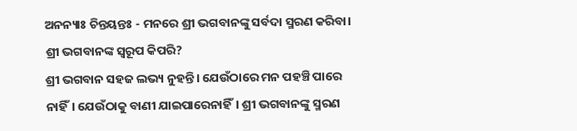ଅନନ୍ୟାଃ ଚିନ୍ତୟନ୍ତଃ - ମନରେ ଶ୍ରୀ ଭଗବାନଙ୍କୁ ସର୍ବଦା ସ୍ମରଣ କରିବା।
ଶ୍ରୀ ଭଗବାନଙ୍କ ସ୍ୱରୂପ କିପରି?
ଶ୍ରୀ ଭଗବାନ ସହଜ ଲଭ୍ୟ ନୁହନ୍ତି। ଯେଉଁଠାରେ ମନ ପହଞ୍ଚି ପାରେ ନାହିଁ। ଯେଉଁଠାକୁ ବାଣୀ ଯାଇପାରେନାହିଁ। ଶ୍ରୀ ଭଗବାନଙ୍କୁ ସ୍ମରଣ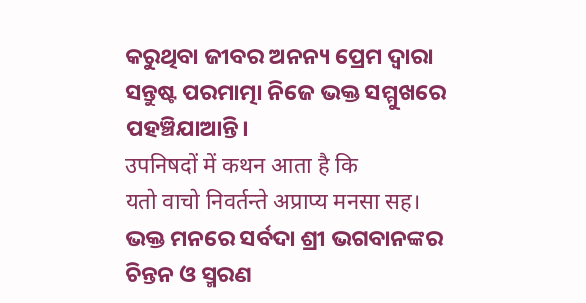କରୁଥିବା ଜୀବର ଅନନ୍ୟ ପ୍ରେମ ଦ୍ୱାରା ସନ୍ତୁଷ୍ଟ ପରମାତ୍ମା ନିଜେ ଭକ୍ତ ସମ୍ମୁଖରେ ପହଞ୍ଚିଯାଆନ୍ତି।
उपनिषदों में कथन आता है कि
यतो वाचो निवर्तन्ते अप्राप्य मनसा सह।
ଭକ୍ତ ମନରେ ସର୍ବଦା ଶ୍ରୀ ଭଗବାନଙ୍କର ଚିନ୍ତନ ଓ ସ୍ମରଣ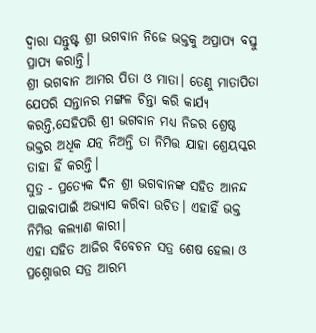ଦ୍ୱାରା ସନ୍ତୁଷ୍ଟ ଶ୍ରୀ ଭଗବାନ ନିଜେ ଭକ୍ତକୁ ଅପ୍ରାପ୍ୟ ବସ୍ତୁ ପ୍ରାପ୍ୟ କରାନ୍ତି।
ଶ୍ରୀ ଭଗବାନ ଆମର ପିତା ଓ ମାତା। ତେଣୁ ମାତାପିତା ଯେପରି ସନ୍ତାନର ମଙ୍ଗଳ ଚିନ୍ତା କରି କାର୍ଯ୍ୟ କରନ୍ତି,ସେହିପରି ଶ୍ରୀ ଭଗବାନ ମଧ୍ୟ ନିଜର ଶ୍ରେଷ୍ଠ ଭକ୍ତର ଅଧିକ ଯତ୍ନ ନିଅନ୍ତି ତା ନିମିତ୍ତ ଯାହା ଶ୍ରେୟସ୍କର ତାହା ହିଁ କରନ୍ତି।
ସୁତ୍ର - ପ୍ରତ୍ୟେକ ଦିନ ଶ୍ରୀ ଭଗବାନଙ୍କ ସହିତ ଆନନ୍ଦ ପାଇବାପାଇଁ ଅଭ୍ୟାସ କରିବା ଉଚିତ। ଏହାହିଁ ଭକ୍ତ ନିମିତ୍ତ କଲ୍ୟାଣ କାରୀ।
ଏହା ସହିତ ଆଜିର ବିବେଚନ ସତ୍ର ଶେଷ ହେଲା ଓ ପ୍ରଶ୍ନୋତ୍ତର ସତ୍ର ଆରମ୍ଭ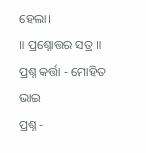ହେଲା।
॥ ପ୍ରଶ୍ନୋତ୍ତର ସତ୍ର ॥
ପ୍ରଶ୍ନ କର୍ତ୍ତା - ମୋହିତ ଭାଇ
ପ୍ରଶ୍ନ -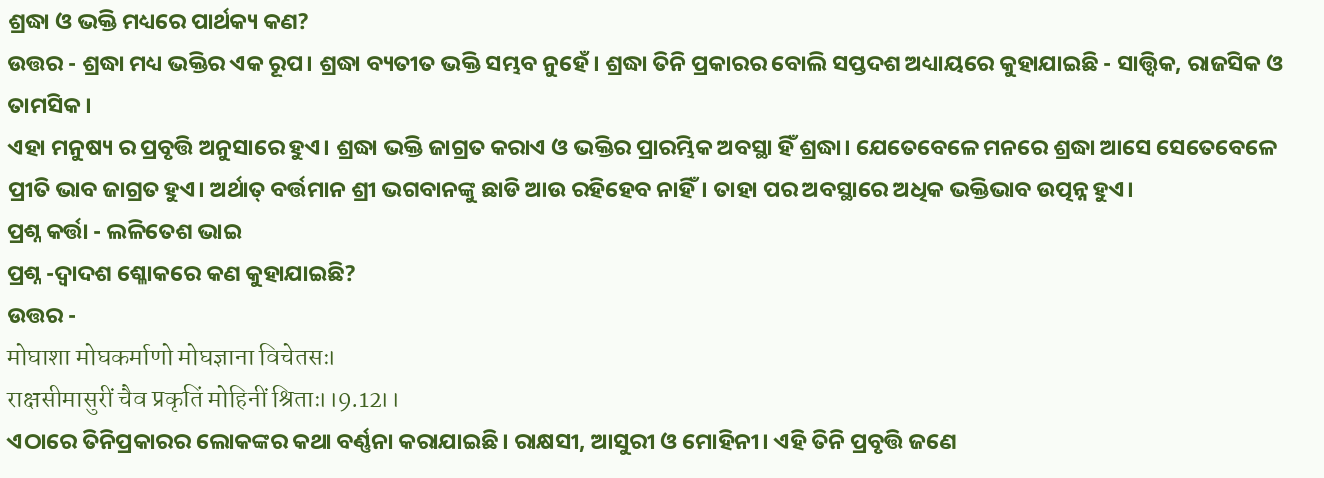ଶ୍ରଦ୍ଧା ଓ ଭକ୍ତି ମଧ୍ୟରେ ପାର୍ଥକ୍ୟ କଣ?
ଉତ୍ତର - ଶ୍ରଦ୍ଧା ମଧ୍ୟ ଭକ୍ତିର ଏକ ରୂପ। ଶ୍ରଦ୍ଧା ବ୍ୟତୀତ ଭକ୍ତି ସମ୍ଭବ ନୁହେଁ। ଶ୍ରଦ୍ଧା ତିନି ପ୍ରକାରର ବୋଲି ସପ୍ତଦଶ ଅଧ୍ୟାୟରେ କୁହାଯାଇଛି - ସାତ୍ତ୍ଵିକ, ରାଜସିକ ଓ ତାମସିକ।
ଏହା ମନୁଷ୍ୟ ର ପ୍ରବୃତ୍ତି ଅନୁସାରେ ହୁଏ। ଶ୍ରଦ୍ଧା ଭକ୍ତି ଜାଗ୍ରତ କରାଏ ଓ ଭକ୍ତିର ପ୍ରାରମ୍ଭିକ ଅବସ୍ଥା ହିଁ ଶ୍ରଦ୍ଧା। ଯେତେବେଳେ ମନରେ ଶ୍ରଦ୍ଧା ଆସେ ସେତେବେଳେ ପ୍ରୀତି ଭାବ ଜାଗ୍ରତ ହୁଏ। ଅର୍ଥାତ୍ ବର୍ତ୍ତମାନ ଶ୍ରୀ ଭଗବାନଙ୍କୁ ଛାଡି ଆଉ ରହିହେବ ନାହିଁ। ତାହା ପର ଅବସ୍ଥାରେ ଅଧିକ ଭକ୍ତିଭାବ ଉତ୍ପନ୍ନ ହୁଏ।
ପ୍ରଶ୍ନ କର୍ତ୍ତା - ଲଳିତେଶ ଭାଇ
ପ୍ରଶ୍ନ -ଦ୍ୱାଦଶ ଶ୍ଳୋକରେ କଣ କୁହାଯାଇଛି?
ଉତ୍ତର -
मोघाशा मोघकर्माणो मोघज्ञाना विचेतसः।
राक्षसीमासुरीं चैव प्रकृतिं मोहिनीं श्रिताः।।9.12।।
ଏଠାରେ ତିନିପ୍ରକାରର ଲୋକଙ୍କର କଥା ବର୍ଣ୍ଣନା କରାଯାଇଛି। ରାକ୍ଷସୀ, ଆସୁରୀ ଓ ମୋହିନୀ। ଏହି ତିନି ପ୍ରବୃତ୍ତି ଜଣେ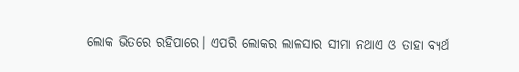ଲୋକ ଭିତରେ ରହିପାରେ। ଏପରି ଲୋକର ଲାଳସାର ସୀମା ନଥାଏ ଓ ତାହା ବ୍ୟର୍ଥ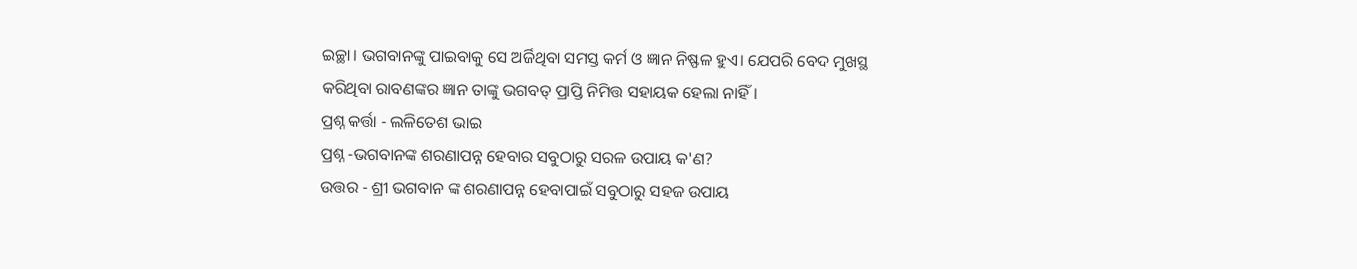ଇଚ୍ଛା। ଭଗବାନଙ୍କୁ ପାଇବାକୁ ସେ ଅର୍ଜିଥିବା ସମସ୍ତ କର୍ମ ଓ ଜ୍ଞାନ ନିଷ୍ଫଳ ହୁଏ। ଯେପରି ବେଦ ମୁଖସ୍ଥ କରିଥିବା ରାବଣଙ୍କର ଜ୍ଞାନ ତାଙ୍କୁ ଭଗବତ୍ ପ୍ରାପ୍ତି ନିମିତ୍ତ ସହାୟକ ହେଲା ନାହିଁ।
ପ୍ରଶ୍ନ କର୍ତ୍ତା - ଲଳିତେଶ ଭାଇ
ପ୍ରଶ୍ନ -ଭଗବାନଙ୍କ ଶରଣାପନ୍ନ ହେବାର ସବୁଠାରୁ ସରଳ ଉପାୟ କ'ଣ?
ଉତ୍ତର - ଶ୍ରୀ ଭଗବାନ ଙ୍କ ଶରଣାପନ୍ନ ହେବାପାଇଁ ସବୁଠାରୁ ସହଜ ଉପାୟ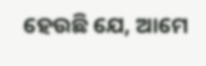ହେଉଛି ଯେ, ଆମେ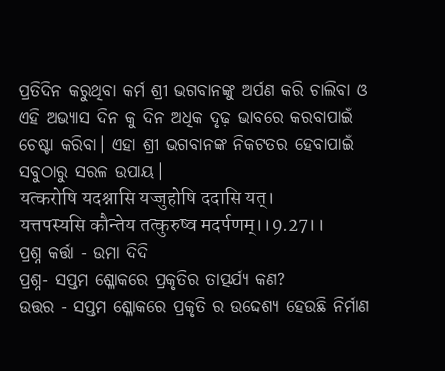ପ୍ରତିଦିନ କରୁଥିବା କର୍ମ ଶ୍ରୀ ଭଗବାନଙ୍କୁ ଅର୍ପଣ କରି ଚାଲିବା ଓ ଏହି ଅଭ୍ୟାସ ଦିନ କୁ ଦିନ ଅଧିକ ଦୃଢ଼ ଭାବରେ କରବାପାଇଁ ଚେଷ୍ଟା କରିବା। ଏହା ଶ୍ରୀ ଭଗବାନଙ୍କ ନିକଟତର ହେବାପାଇଁ ସବୁଠାରୁ ସରଳ ଉପାୟ।
यत्करोषि यदश्नासि यज्जुहोषि ददासि यत्।
यत्तपस्यसि कौन्तेय तत्कुरुष्व मदर्पणम्।।9.27।।
ପ୍ରଶ୍ନ କର୍ତ୍ତା - ଉମା ଦିଦି
ପ୍ରଶ୍ନ- ସପ୍ତମ ଶ୍ଳୋକରେ ପ୍ରକୃତିର ତାତ୍ପର୍ଯ୍ୟ କଣ?
ଉତ୍ତର - ସପ୍ତମ ଶ୍ଳୋକରେ ପ୍ରକୃତି ର ଉଦ୍ଦେଶ୍ୟ ହେଉଛି ନିର୍ମାଣ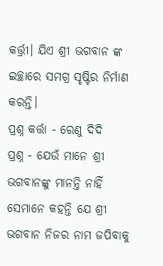କର୍ତ୍ତ୍ରୀ। ଯିଏ ଶ୍ରୀ ଭଗବାନ ଙ୍କ ଇଚ୍ଛାରେ ସମଗ୍ର ସୃଷ୍ଟିର ନିର୍ମାଣ କରନ୍ତି।
ପ୍ରଶ୍ନ କର୍ତ୍ତା - ରେଣୁ ଦିଦି
ପ୍ରଶ୍ନ - ଯେଉଁ ମାନେ ଶ୍ରୀ ଭଗବାନଙ୍କୁ ମାନନ୍ତି ନାହିଁ ସେମାନେ କହନ୍ତି ଯେ ଶ୍ରୀ ଭଗବାନ ନିଜର ନାମ ଜପିବାକୁ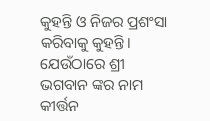କୁହନ୍ତି ଓ ନିଜର ପ୍ରଶଂସା କରିବାକୁ କୁହନ୍ତି। ଯେଉଁଠାରେ ଶ୍ରୀ ଭଗବାନ ଙ୍କର ନାମ କୀର୍ତ୍ତନ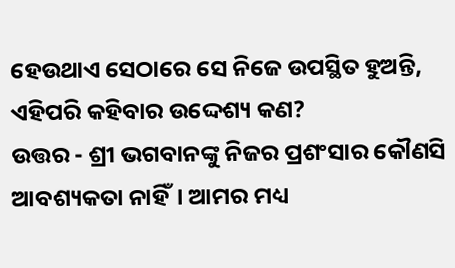ହେଉଥାଏ ସେଠାରେ ସେ ନିଜେ ଉପସ୍ଥିତ ହୁଅନ୍ତି, ଏହିପରି କହିବାର ଉଦ୍ଦେଶ୍ୟ କଣ?
ଉତ୍ତର - ଶ୍ରୀ ଭଗବାନଙ୍କୁ ନିଜର ପ୍ରଶଂସାର କୌଣସି ଆବଶ୍ୟକତା ନାହିଁ। ଆମର ମଧ୍ୟ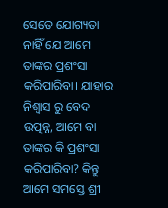ସେତେ ଯୋଗ୍ୟତା ନାହିଁ ଯେ ଆମେ ତାଙ୍କର ପ୍ରଶଂସା କରିପାରିବା। ଯାହାର ନିଶ୍ୱାସ ରୁ ବେଦ ଉତ୍ପନ୍ନ, ଆମେ ବା ତାଙ୍କର କି ପ୍ରଶଂସା କରିପାରିବା? କିନ୍ତୁ ଆମେ ସମସ୍ତେ ଶ୍ରୀ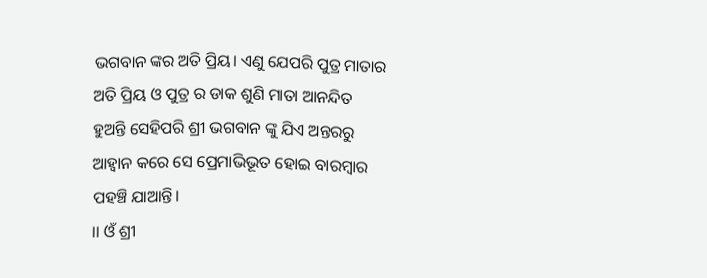ଭଗବାନ ଙ୍କର ଅତି ପ୍ରିୟ। ଏଣୁ ଯେପରି ପୁତ୍ର ମାତାର ଅତି ପ୍ରିୟ ଓ ପୁତ୍ର ର ଡାକ ଶୁଣି ମାତା ଆନନ୍ଦିତ ହୁଅନ୍ତି ସେହିପରି ଶ୍ରୀ ଭଗବାନ ଙ୍କୁ ଯିଏ ଅନ୍ତରରୁ ଆହ୍ୱାନ କରେ ସେ ପ୍ରେମାଭିଭୂତ ହୋଇ ବାରମ୍ବାର ପହଞ୍ଚି ଯାଆନ୍ତି।
।। ଓଁ ଶ୍ରୀ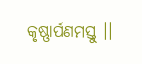କୃଷ୍ଣାର୍ପଣମସ୍ତୁ ।।